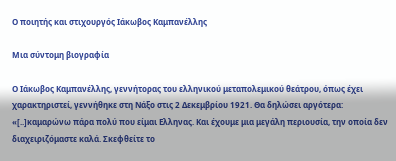Ο ποιητής και στιχουργός Ιάκωβος Καμπανέλλης

Μια σύντομη βιογραφία

Ο Ιάκωβος Καμπανέλλης, γεννήτορας του ελληνικού μεταπολεμικού θεάτρου, όπως έχει χαρακτηριστεί, γεννήθηκε στη Νάξο στις 2 Δεκεμβρίου 1921. Θα δηλώσει αργότερα: «[..]καμαρώνω πάρα πολύ που είμαι Ελληνας. Και έχουμε μια μεγάλη περιουσία, την οποία δεν διαχειριζόμαστε καλά. Σκεφθείτε το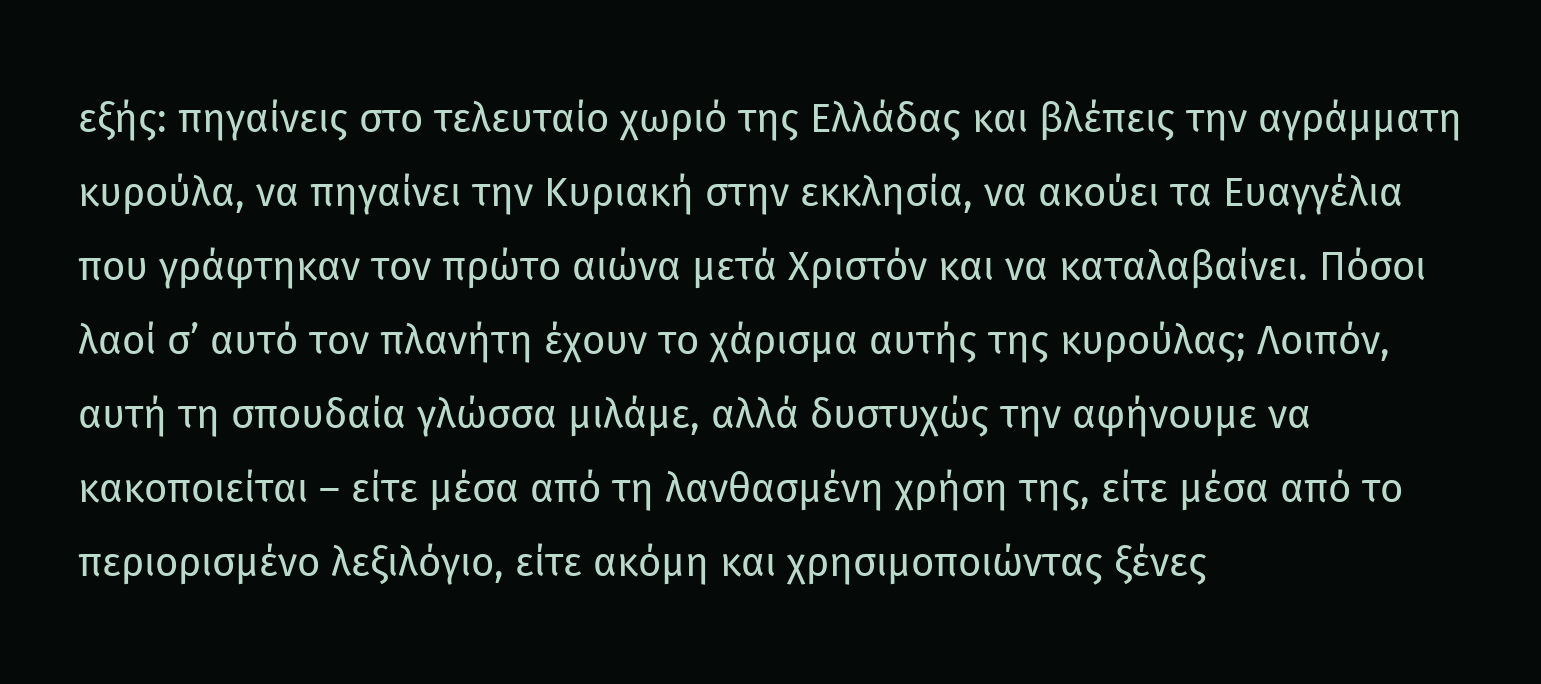εξής: πηγαίνεις στο τελευταίο χωριό της Ελλάδας και βλέπεις την αγράμματη κυρούλα, να πηγαίνει την Κυριακή στην εκκλησία, να ακούει τα Ευαγγέλια που γράφτηκαν τον πρώτο αιώνα μετά Χριστόν και να καταλαβαίνει. Πόσοι λαοί σ’ αυτό τον πλανήτη έχουν το χάρισμα αυτής της κυρούλας; Λοιπόν, αυτή τη σπουδαία γλώσσα μιλάμε, αλλά δυστυχώς την αφήνουμε να κακοποιείται – είτε μέσα από τη λανθασμένη χρήση της, είτε μέσα από το περιορισμένο λεξιλόγιο, είτε ακόμη και χρησιμοποιώντας ξένες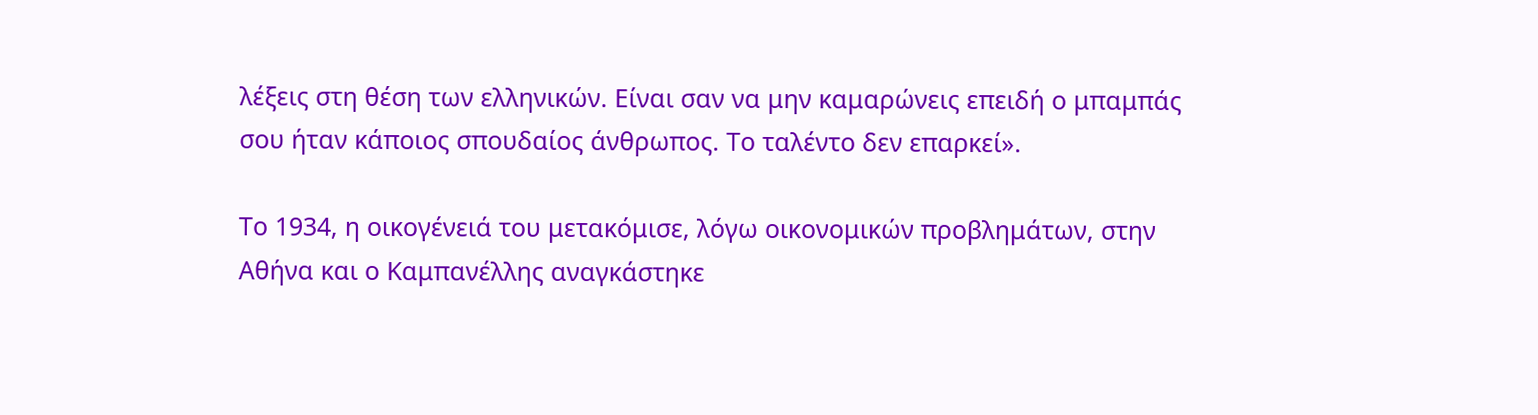λέξεις στη θέση των ελληνικών. Είναι σαν να μην καμαρώνεις επειδή ο μπαμπάς σου ήταν κάποιος σπουδαίος άνθρωπος. Το ταλέντο δεν επαρκεί».

Το 1934, η οικογένειά του μετακόμισε, λόγω οικονομικών προβλημάτων, στην Αθήνα και ο Καμπανέλλης αναγκάστηκε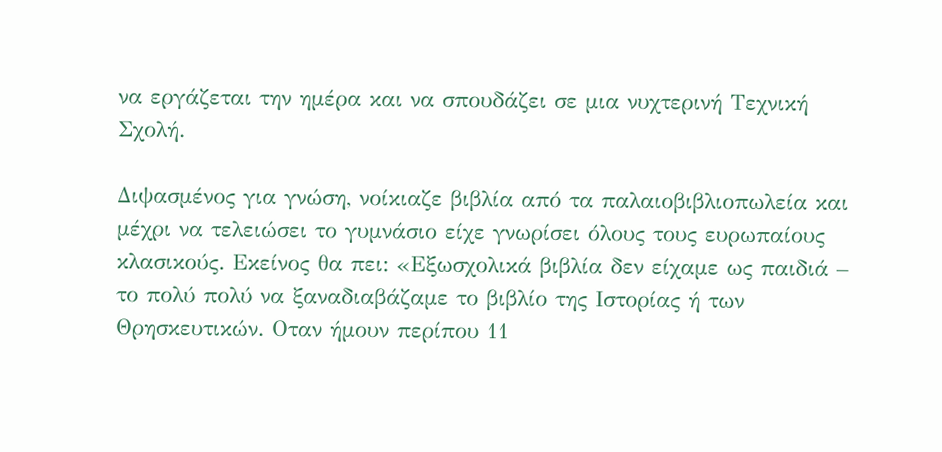να εργάζεται την ημέρα και να σπουδάζει σε μια νυχτερινή Τεχνική Σχολή.

Διψασμένος για γνώση, νοίκιαζε βιβλία από τα παλαιοβιβλιοπωλεία και μέχρι να τελειώσει το γυμνάσιο είχε γνωρίσει όλους τους ευρωπαίους κλασικούς. Εκείνος θα πει: «Εξωσχολικά βιβλία δεν είχαμε ως παιδιά – το πολύ πολύ να ξαναδιαβάζαμε το βιβλίο της Ιστορίας ή των Θρησκευτικών. Οταν ήμουν περίπου 11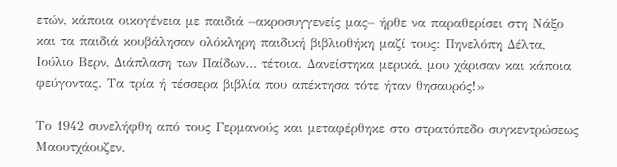ετών, κάποια οικογένεια με παιδιά –ακροσυγγενείς μας– ήρθε να παραθερίσει στη Νάξο και τα παιδιά κουβάλησαν ολόκληρη παιδική βιβλιοθήκη μαζί τους: Πηνελόπη Δέλτα, Ιούλιο Βερν, Διάπλαση των Παίδων… τέτοια. Δανείστηκα μερικά, μου χάρισαν και κάποια φεύγοντας. Τα τρία ή τέσσερα βιβλία που απέκτησα τότε ήταν θησαυρός!»

Το 1942 συνελήφθη από τους Γερμανούς και μεταφέρθηκε στο στρατόπεδο συγκεντρώσεως Μαουτχάουζεν.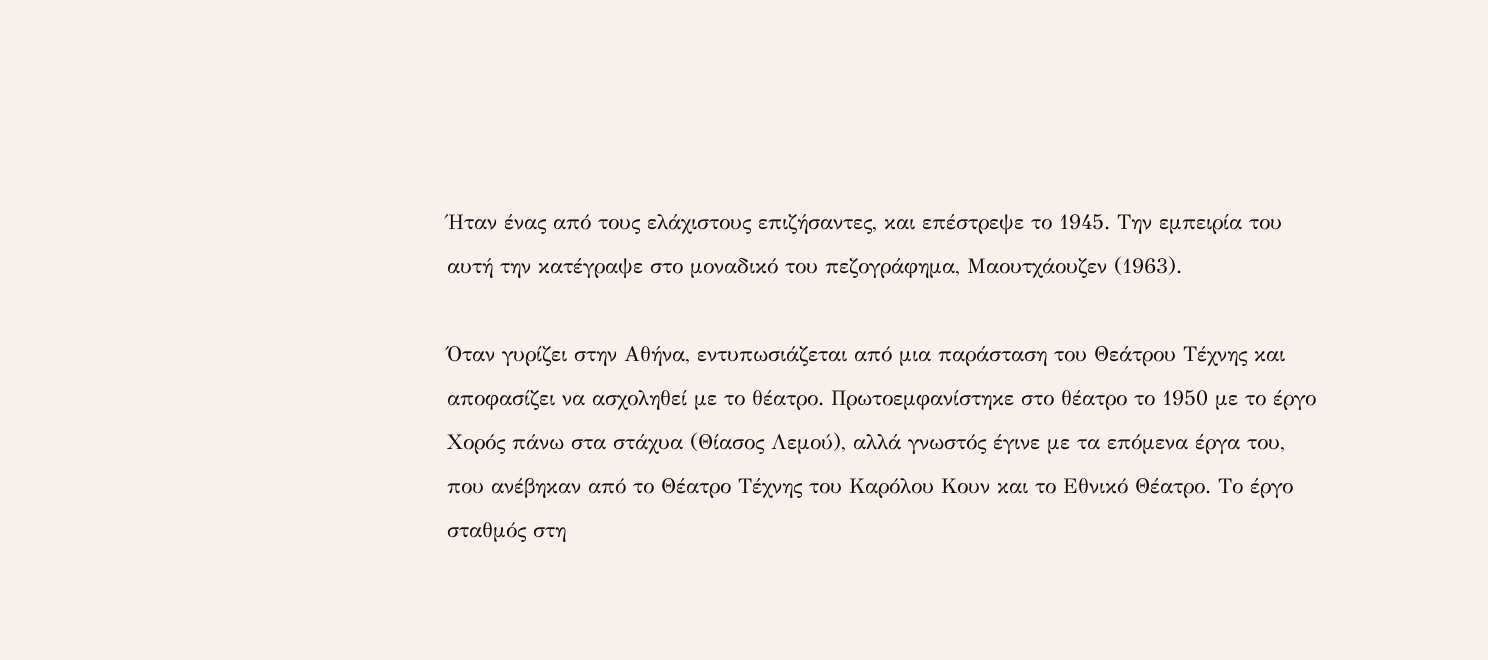Ήταν ένας από τους ελάχιστους επιζήσαντες, και επέστρεψε το 1945. Την εμπειρία του αυτή την κατέγραψε στο μοναδικό του πεζογράφημα, Μαουτχάουζεν (1963).

Όταν γυρίζει στην Αθήνα, εντυπωσιάζεται από μια παράσταση του Θεάτρου Τέχνης και αποφασίζει να ασχοληθεί με το θέατρο. Πρωτοεμφανίστηκε στο θέατρο το 1950 με το έργο Χορός πάνω στα στάχυα (Θίασος Λεμού), αλλά γνωστός έγινε με τα επόμενα έργα του, που ανέβηκαν από το Θέατρο Τέχνης του Καρόλου Κουν και το Εθνικό Θέατρο. Το έργο σταθμός στη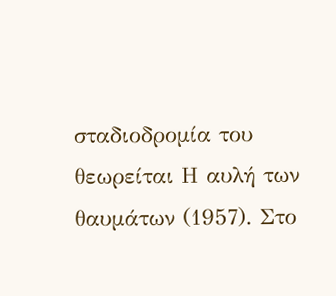σταδιοδρομία του θεωρείται Η αυλή των θαυμάτων (1957). Στο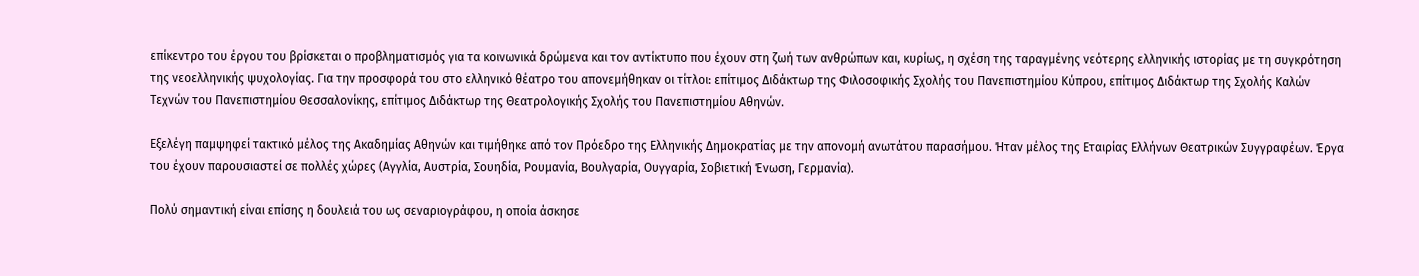επίκεντρο του έργου του βρίσκεται ο προβληματισμός για τα κοινωνικά δρώμενα και τον αντίκτυπο που έχουν στη ζωή των ανθρώπων και, κυρίως, η σχέση της ταραγμένης νεότερης ελληνικής ιστορίας με τη συγκρότηση της νεοελληνικής ψυχολογίας. Για την προσφορά του στο ελληνικό θέατρο του απονεμήθηκαν οι τίτλοι: επίτιμος Διδάκτωρ της Φιλοσοφικής Σχολής του Πανεπιστημίου Κύπρου, επίτιμος Διδάκτωρ της Σχολής Καλών Τεχνών του Πανεπιστημίου Θεσσαλονίκης, επίτιμος Διδάκτωρ της Θεατρολογικής Σχολής του Πανεπιστημίου Αθηνών.

Εξελέγη παμψηφεί τακτικό μέλος της Ακαδημίας Αθηνών και τιμήθηκε από τον Πρόεδρο της Ελληνικής Δημοκρατίας με την απονομή ανωτάτου παρασήμου. Ήταν μέλος της Εταιρίας Ελλήνων Θεατρικών Συγγραφέων. Έργα του έχουν παρουσιαστεί σε πολλές χώρες (Αγγλία, Αυστρία, Σουηδία, Ρουμανία, Βουλγαρία, Ουγγαρία, Σοβιετική Ένωση, Γερμανία).

Πολύ σημαντική είναι επίσης η δουλειά του ως σεναριογράφου, η οποία άσκησε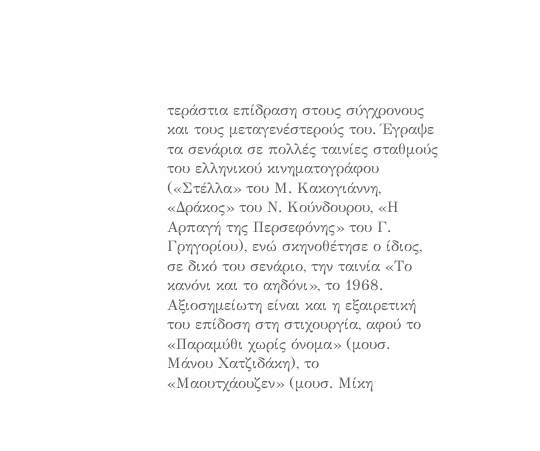τεράστια επίδραση στους σύγχρονους και τους μεταγενέστερούς του. Έγραψε τα σενάρια σε πολλές ταινίες σταθμούς του ελληνικού κινηματογράφου («Στέλλα» του Μ. Κακογιάννη, «Δράκος» του Ν. Κούνδουρου, «Η Αρπαγή της Περσεφόνης» του Γ. Γρηγορίου), ενώ σκηνοθέτησε ο ίδιος, σε δικό του σενάριο, την ταινία «Το κανόνι και το αηδόνι», το 1968. Αξιοσημείωτη είναι και η εξαιρετική του επίδοση στη στιχουργία, αφού το «Παραμύθι χωρίς όνομα» (μουσ. Μάνου Χατζιδάκη), το «Μαουτχάουζεν» (μουσ. Μίκη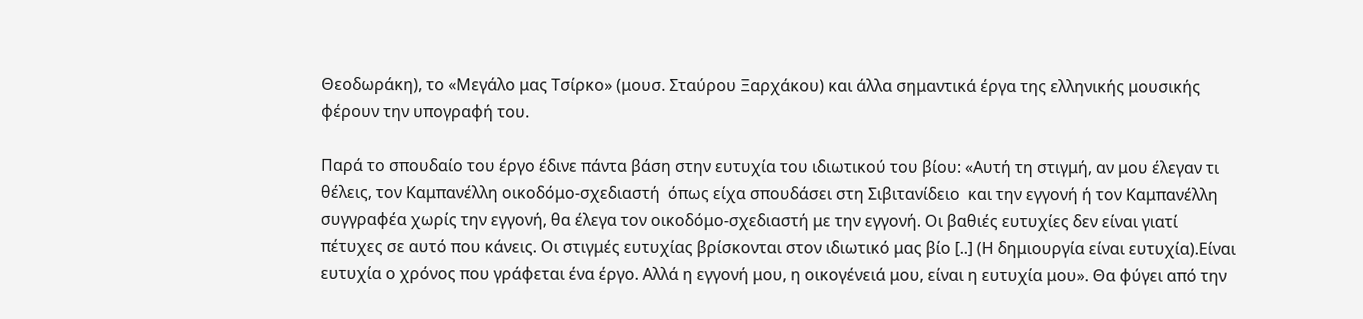Θεοδωράκη), το «Μεγάλο μας Τσίρκο» (μουσ. Σταύρου Ξαρχάκου) και άλλα σημαντικά έργα της ελληνικής μουσικής φέρουν την υπογραφή του.

Παρά το σπουδαίο του έργο έδινε πάντα βάση στην ευτυχία του ιδιωτικού του βίου: «Αυτή τη στιγμή, αν μου έλεγαν τι θέλεις, τον Καμπανέλλη οικοδόμο-σχεδιαστή  όπως είχα σπουδάσει στη Σιβιτανίδειο  και την εγγονή ή τον Καμπανέλλη συγγραφέα χωρίς την εγγονή, θα έλεγα τον οικοδόμο-σχεδιαστή με την εγγονή. Οι βαθιές ευτυχίες δεν είναι γιατί πέτυχες σε αυτό που κάνεις. Οι στιγμές ευτυχίας βρίσκονται στον ιδιωτικό μας βίο [..] (Η δημιουργία είναι ευτυχία).Είναι ευτυχία ο χρόνος που γράφεται ένα έργο. Αλλά η εγγονή μου, η οικογένειά μου, είναι η ευτυχία μου». Θα φύγει από την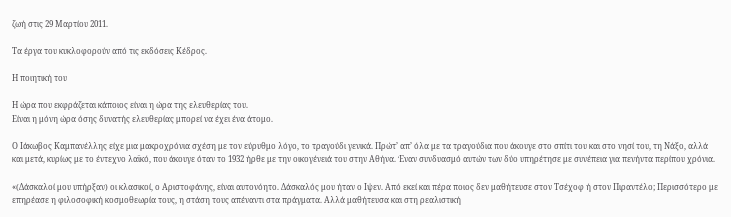ζωή στις 29 Μαρτίου 2011.

Τα έργα του κυκλοφορούν από τις εκδόσεις Κέδρος.

Η ποιητική του

Η ώρα που εκφράζεται κάποιος είναι η ώρα της ελευθερίας του.
Είναι η μόνη ώρα όσης δυνατής ελευθερίας μπορεί να έχει ένα άτομο.

Ο Ιάκωβος Καμπανέλλης είχε μια μακροχρόνια σχέση με τον εύρυθμο λόγο, το τραγούδι γενικά. Πρώτ’ απ’ όλα με τα τραγούδια που άκουγε στο σπίτι του και στο νησί του, τη Νάξο, αλλά και μετά, κυρίως με το έντεχνο λαϊκό, που άκουγε όταν το 1932 ήρθε με την οικογένειά του στην Αθήνα. Έναν συνδυασμό αυτών των δύο υπηρέτησε με συνέπεια για πενήντα περίπου χρόνια.

«(Δάσκαλοί μου υπήρξαν) οι κλασικοί, ο Αριστοφάνης, είναι αυτονόητο. Δάσκαλός μου ήταν ο Ιψεν. Από εκεί και πέρα ποιος δεν μαθήτευσε στον Τσέχοφ ή στον Πιραντέλο; Περισσότερο με επηρέασε η φιλοσοφική κοσμοθεωρία τους, η στάση τους απέναντι στα πράγματα. Αλλά μαθήτευσα και στη ρεαλιστική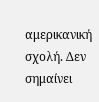αμερικανική σχολή. Δεν σημαίνει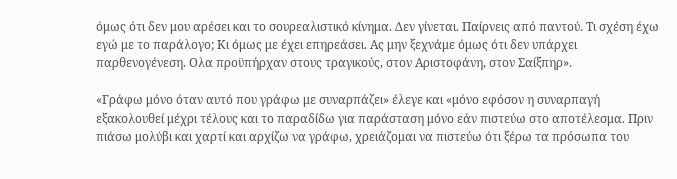όμως ότι δεν μου αρέσει και το σουρεαλιστικό κίνημα. Δεν γίνεται. Παίρνεις από παντού. Τι σχέση έχω εγώ με το παράλογο; Κι όμως με έχει επηρεάσει. Ας μην ξεχνάμε όμως ότι δεν υπάρχει παρθενογένεση. Ολα προϋπήρχαν στους τραγικούς, στον Αριστοφάνη, στον Σαίξπηρ».

«Γράφω μόνο όταν αυτό που γράφω με συναρπάζει» έλεγε και «μόνο εφόσον η συναρπαγή εξακολουθεί μέχρι τέλους και το παραδίδω για παράσταση μόνο εάν πιστεύω στο αποτέλεσμα. Πριν πιάσω μολύβι και χαρτί και αρχίζω να γράφω, χρειάζομαι να πιστεύω ότι ξέρω τα πρόσωπα του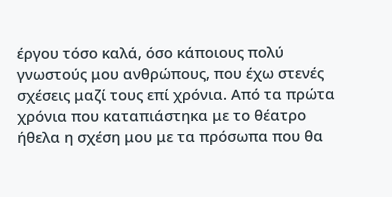έργου τόσο καλά, όσο κάποιους πολύ γνωστούς μου ανθρώπους, που έχω στενές σχέσεις μαζί τους επί χρόνια. Από τα πρώτα χρόνια που καταπιάστηκα με το θέατρο ήθελα η σχέση μου με τα πρόσωπα που θα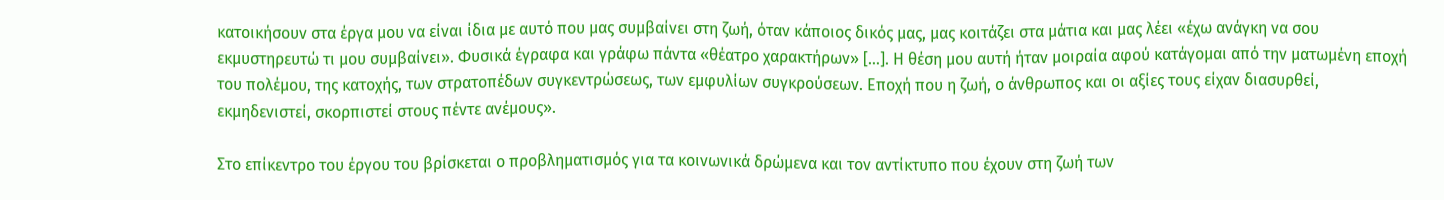κατοικήσουν στα έργα μου να είναι ίδια με αυτό που μας συμβαίνει στη ζωή, όταν κάποιος δικός μας, μας κοιτάζει στα μάτια και μας λέει «έχω ανάγκη να σου εκμυστηρευτώ τι μου συμβαίνει». Φυσικά έγραφα και γράφω πάντα «θέατρο χαρακτήρων» […]. Η θέση μου αυτή ήταν μοιραία αφού κατάγομαι από την ματωμένη εποχή του πολέμου, της κατοχής, των στρατοπέδων συγκεντρώσεως, των εμφυλίων συγκρούσεων. Εποχή που η ζωή, ο άνθρωπος και οι αξίες τους είχαν διασυρθεί, εκμηδενιστεί, σκορπιστεί στους πέντε ανέμους».

Στο επίκεντρο του έργου του βρίσκεται ο προβληματισμός για τα κοινωνικά δρώμενα και τον αντίκτυπο που έχουν στη ζωή των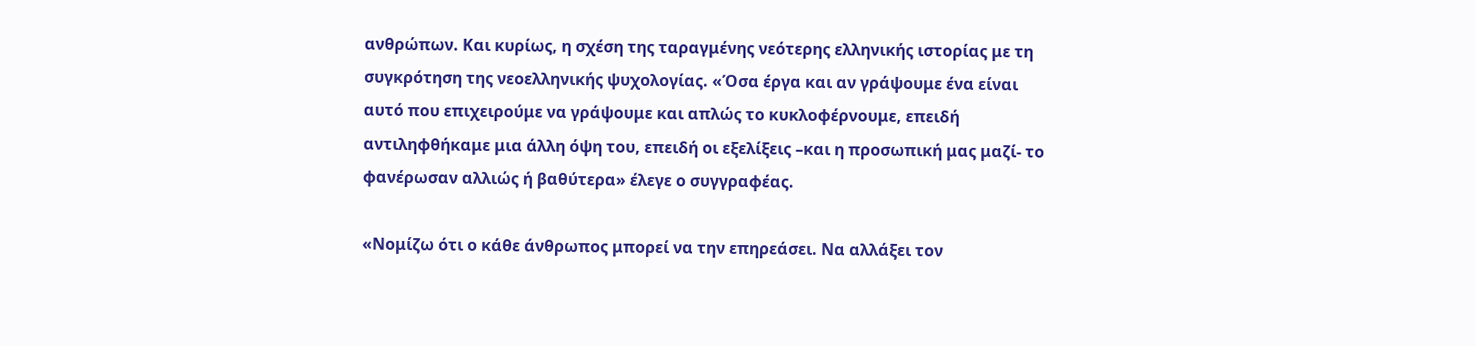ανθρώπων. Και κυρίως, η σχέση της ταραγμένης νεότερης ελληνικής ιστορίας με τη συγκρότηση της νεοελληνικής ψυχολογίας. «Όσα έργα και αν γράψουμε ένα είναι αυτό που επιχειρούμε να γράψουμε και απλώς το κυκλοφέρνουμε, επειδή αντιληφθήκαμε μια άλλη όψη του, επειδή οι εξελίξεις –και η προσωπική μας μαζί- το φανέρωσαν αλλιώς ή βαθύτερα» έλεγε ο συγγραφέας.

«Νομίζω ότι ο κάθε άνθρωπος μπορεί να την επηρεάσει. Να αλλάξει τον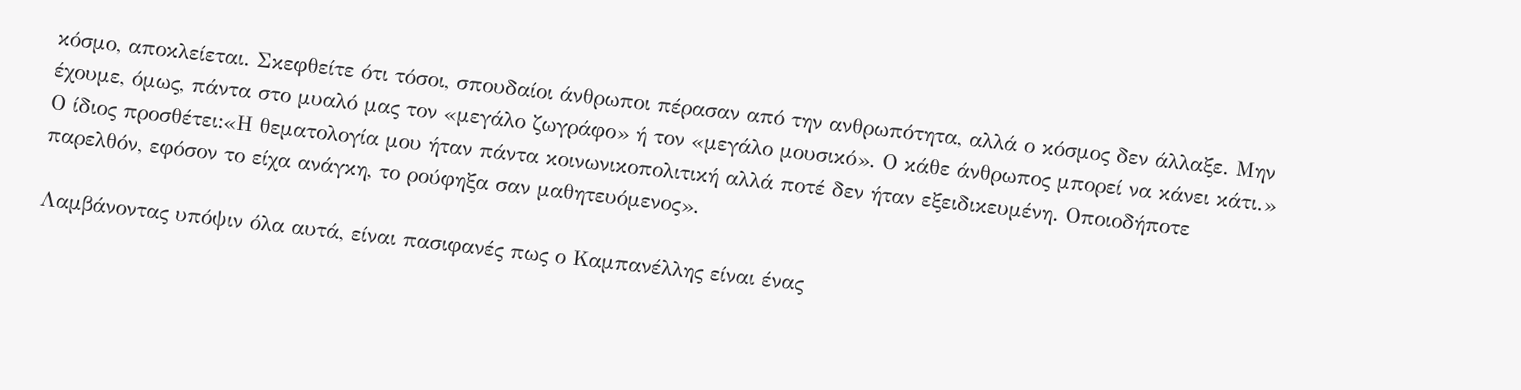κόσμο, αποκλείεται. Σκεφθείτε ότι τόσοι, σπουδαίοι άνθρωποι πέρασαν από την ανθρωπότητα, αλλά ο κόσμος δεν άλλαξε. Μην έχουμε, όμως, πάντα στο μυαλό μας τον «μεγάλο ζωγράφο» ή τον «μεγάλο μουσικό». Ο κάθε άνθρωπος μπορεί να κάνει κάτι.» Ο ίδιος προσθέτει:«Η θεματολογία μου ήταν πάντα κοινωνικοπολιτική αλλά ποτέ δεν ήταν εξειδικευμένη. Οποιοδήποτε παρελθόν, εφόσον το είχα ανάγκη, το ρούφηξα σαν μαθητευόμενος».

Λαμβάνοντας υπόψιν όλα αυτά, είναι πασιφανές πως ο Καμπανέλλης είναι ένας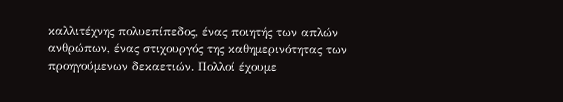καλλιτέχνης πολυεπίπεδος, ένας ποιητής των απλών ανθρώπων, ένας στιχουργός της καθημερινότητας των προηγούμενων δεκαετιών. Πολλοί έχουμε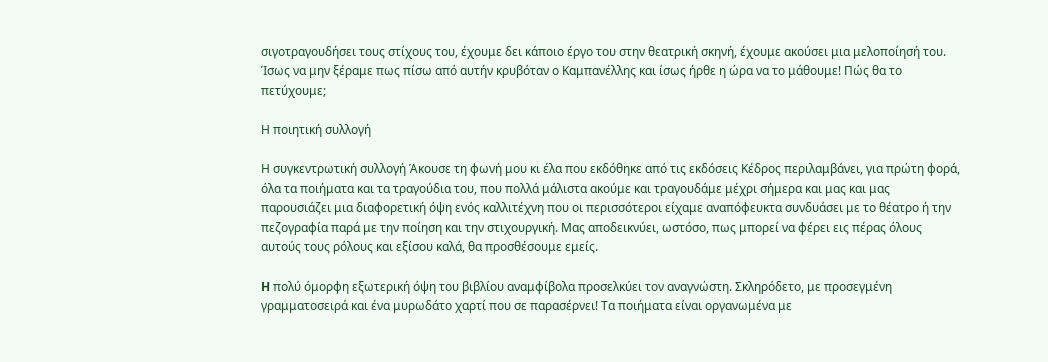σιγοτραγουδήσει τους στίχους του, έχουμε δει κάποιο έργο του στην θεατρική σκηνή, έχουμε ακούσει μια μελοποίησή του. Ίσως να μην ξέραμε πως πίσω από αυτήν κρυβόταν ο Καμπανέλλης και ίσως ήρθε η ώρα να το μάθουμε! Πώς θα το πετύχουμε;

Η ποιητική συλλογή

Η συγκεντρωτική συλλογή Άκουσε τη φωνή μου κι έλα που εκδόθηκε από τις εκδόσεις Κέδρος περιλαμβάνει, για πρώτη φορά, όλα τα ποιήματα και τα τραγούδια του, που πολλά μάλιστα ακούμε και τραγουδάμε μέχρι σήμερα και μας και μας παρουσιάζει μια διαφορετική όψη ενός καλλιτέχνη που οι περισσότεροι είχαμε αναπόφευκτα συνδυάσει με το θέατρο ή την πεζογραφία παρά με την ποίηση και την στιχουργική. Μας αποδεικνύει, ωστόσο, πως μπορεί να φέρει εις πέρας όλους αυτούς τους ρόλους και εξίσου καλά, θα προσθέσουμε εμείς.

H πολύ όμορφη εξωτερική όψη του βιβλίου αναμφίβολα προσελκύει τον αναγνώστη. Σκληρόδετο, με προσεγμένη γραμματοσειρά και ένα μυρωδάτο χαρτί που σε παρασέρνει! Τα ποιήματα είναι οργανωμένα με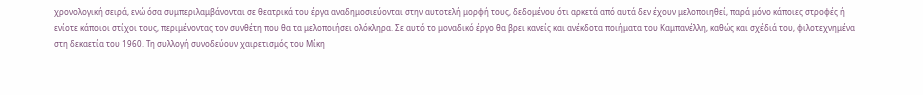χρονολογική σειρά, ενώ όσα συμπεριλαμβάνονται σε θεατρικά του έργα αναδημοσιεύονται στην αυτοτελή μορφή τους, δεδομένου ότι αρκετά από αυτά δεν έχουν μελοποιηθεί, παρά μόνο κάποιες στροφές ή ενίοτε κάποιοι στίχοι τους, περιμένοντας τον συνθέτη που θα τα μελοποιήσει ολόκληρα. Σε αυτό το μοναδικό έργο θα βρει κανείς και ανέκδοτα ποιήματα του Καμπανέλλη, καθώς και σχέδιά του, φιλοτεχνημένα στη δεκαετία του 1960. Τη συλλογή συνοδεύουν χαιρετισμός του Μίκη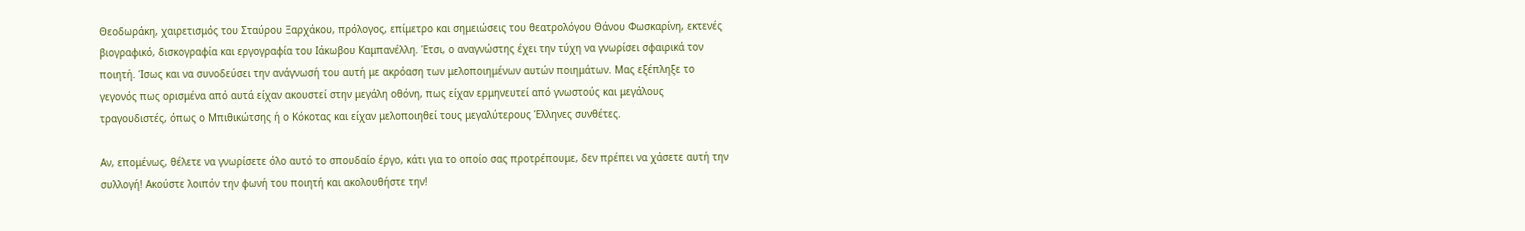Θεοδωράκη, χαιρετισμός του Σταύρου Ξαρχάκου, πρόλογος, επίμετρο και σημειώσεις του θεατρολόγου Θάνου Φωσκαρίνη, εκτενές βιογραφικό, δισκογραφία και εργογραφία του Iάκωβου Καμπανέλλη. Έτσι, ο αναγνώστης έχει την τύχη να γνωρίσει σφαιρικά τον ποιητή. Ίσως και να συνοδεύσει την ανάγνωσή του αυτή με ακρόαση των μελοποιημένων αυτών ποιημάτων. Μας εξέπληξε το γεγονός πως ορισμένα από αυτά είχαν ακουστεί στην μεγάλη οθόνη, πως είχαν ερμηνευτεί από γνωστούς και μεγάλους τραγουδιστές, όπως ο Μπιθικώτσης ή ο Κόκοτας και είχαν μελοποιηθεί τους μεγαλύτερους Έλληνες συνθέτες.

Αν, επομένως, θέλετε να γνωρίσετε όλο αυτό το σπουδαίο έργο, κάτι για το οποίο σας προτρέπουμε, δεν πρέπει να χάσετε αυτή την συλλογή! Ακούστε λοιπόν την φωνή του ποιητή και ακολουθήστε την!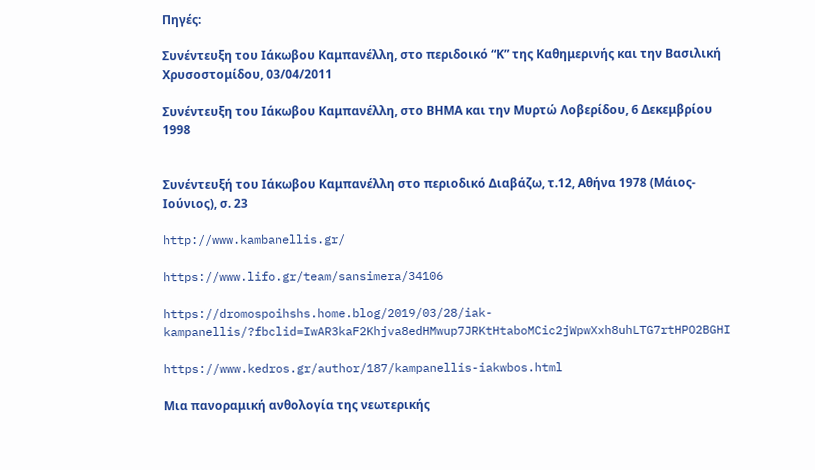Πηγές:

Συνέντευξη του Ιάκωβου Καμπανέλλη, στο περιδοικό “Κ” της Καθημερινής και την Βασιλική Χρυσοστομίδου, 03/04/2011

Συνέντευξη του Ιάκωβου Καμπανέλλη, στο ΒΗΜΑ και την Μυρτώ Λοβερίδου, 6 Δεκεμβρίου 1998


Συνέντευξή του Ιάκωβου Καμπανέλλη στο περιοδικό Διαβάζω, τ.12, Αθήνα 1978 (Μάιος- Ιούνιος), σ. 23

http://www.kambanellis.gr/

https://www.lifo.gr/team/sansimera/34106

https://dromospoihshs.home.blog/2019/03/28/iak-kampanellis/?fbclid=IwAR3kaF2Khjva8edHMwup7JRKtHtaboMCic2jWpwXxh8uhLTG7rtHPO2BGHI

https://www.kedros.gr/author/187/kampanellis-iakwbos.html

Μια πανοραμική ανθολογία της νεωτερικής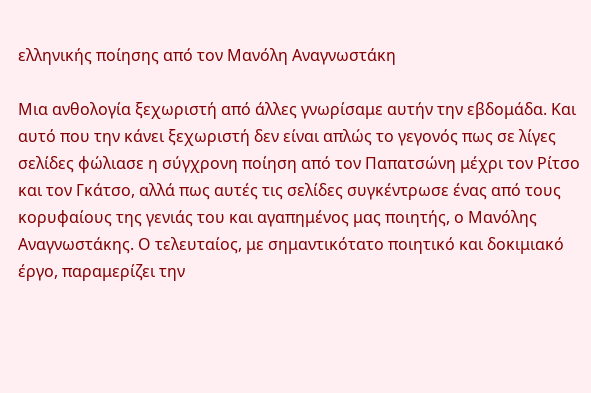ελληνικής ποίησης από τον Μανόλη Αναγνωστάκη

Μια ανθολογία ξεχωριστή από άλλες γνωρίσαμε αυτήν την εβδομάδα. Και αυτό που την κάνει ξεχωριστή δεν είναι απλώς το γεγονός πως σε λίγες σελίδες φώλιασε η σύγχρονη ποίηση από τον Παπατσώνη μέχρι τον Ρίτσο και τον Γκάτσο, αλλά πως αυτές τις σελίδες συγκέντρωσε ένας από τους κορυφαίους της γενιάς του και αγαπημένος μας ποιητής, ο Μανόλης Αναγνωστάκης. Ο τελευταίος, με σημαντικότατο ποιητικό και δοκιμιακό έργο, παραμερίζει την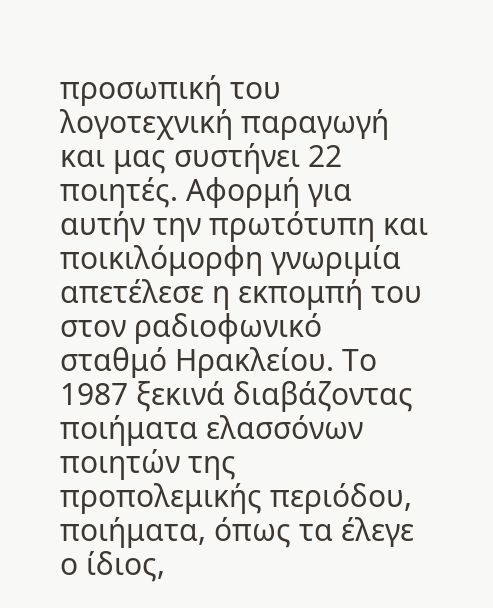προσωπική του λογοτεχνική παραγωγή και μας συστήνει 22 ποιητές. Αφορμή για αυτήν την πρωτότυπη και ποικιλόμορφη γνωριμία απετέλεσε η εκπομπή του στον ραδιοφωνικό σταθμό Ηρακλείου. Το 1987 ξεκινά διαβάζοντας ποιήματα ελασσόνων ποιητών της προπολεμικής περιόδου, ποιήματα, όπως τα έλεγε ο ίδιος,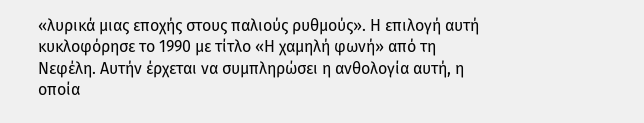«λυρικά μιας εποχής στους παλιούς ρυθμούς». Η επιλογή αυτή κυκλοφόρησε το 1990 με τίτλο «Η χαμηλή φωνή» από τη Νεφέλη. Αυτήν έρχεται να συμπληρώσει η ανθολογία αυτή, η οποία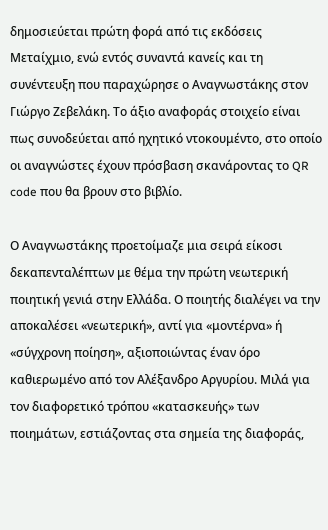δημοσιεύεται πρώτη φορά από τις εκδόσεις Μεταίχμιο, ενώ εντός συναντά κανείς και τη συνέντευξη που παραχώρησε ο Αναγνωστάκης στον Γιώργο Ζεβελάκη. Το άξιο αναφοράς στοιχείο είναι πως συνοδεύεται από ηχητικό ντοκουμέντο, στο οποίο οι αναγνώστες έχουν πρόσβαση σκανάροντας το QR code που θα βρουν στο βιβλίο.

Ο Αναγνωστάκης προετοίμαζε μια σειρά είκοσι δεκαπενταλέπτων με θέμα την πρώτη νεωτερική ποιητική γενιά στην Ελλάδα. Ο ποιητής διαλέγει να την αποκαλέσει «νεωτερική», αντί για «μοντέρνα» ή «σύγχρονη ποίηση», αξιοποιώντας έναν όρο καθιερωμένο από τον Αλέξανδρο Αργυρίου. Μιλά για τον διαφορετικό τρόπου «κατασκευής» των ποιημάτων, εστιάζοντας στα σημεία της διαφοράς,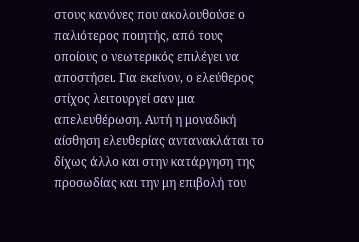στους κανόνες που ακολουθούσε ο παλιότερος ποιητής, από τους οποίους ο νεωτερικός επιλέγει να αποστήσει. Για εκείνον, ο ελεύθερος στίχος λειτουργεί σαν μια απελευθέρωση. Αυτή η μοναδική αίσθηση ελευθερίας αντανακλάται το δίχως άλλο και στην κατάργηση της προσωδίας και την μη επιβολή του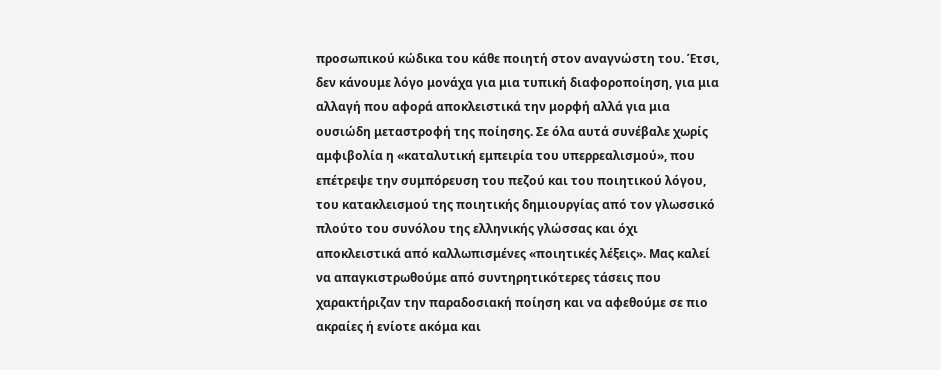προσωπικού κώδικα του κάθε ποιητή στον αναγνώστη του. Έτσι, δεν κάνουμε λόγο μονάχα για μια τυπική διαφοροποίηση, για μια αλλαγή που αφορά αποκλειστικά την μορφή αλλά για μια ουσιώδη μεταστροφή της ποίησης. Σε όλα αυτά συνέβαλε χωρίς αμφιβολία η «καταλυτική εμπειρία του υπερρεαλισμού», που επέτρεψε την συμπόρευση του πεζού και του ποιητικού λόγου, του κατακλεισμού της ποιητικής δημιουργίας από τον γλωσσικό πλούτο του συνόλου της ελληνικής γλώσσας και όχι αποκλειστικά από καλλωπισμένες «ποιητικές λέξεις». Μας καλεί να απαγκιστρωθούμε από συντηρητικότερες τάσεις που χαρακτήριζαν την παραδοσιακή ποίηση και να αφεθούμε σε πιο ακραίες ή ενίοτε ακόμα και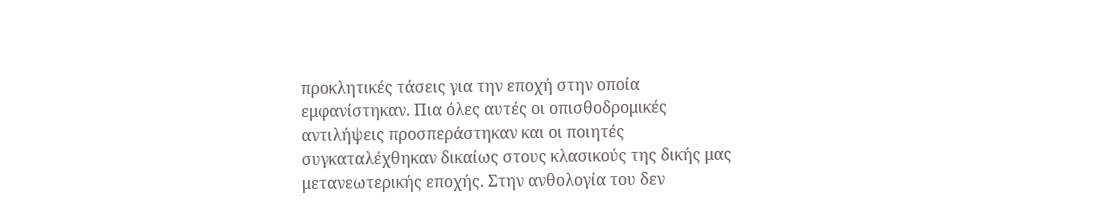προκλητικές τάσεις για την εποχή στην οποία εμφανίστηκαν. Πια όλες αυτές οι οπισθοδρομικές αντιλήψεις προσπεράστηκαν και οι ποιητές συγκαταλέχθηκαν δικαίως στους κλασικούς της δικής μας μετανεωτερικής εποχής. Στην ανθολογία του δεν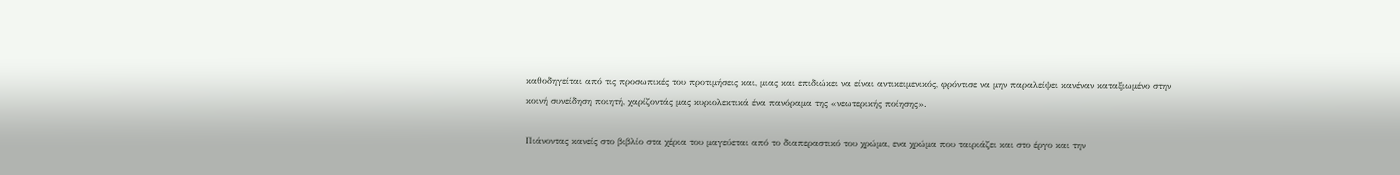καθοδηγείται από τις προσωπικές του προτιμήσεις και, μιας και επιδιώκει να είναι αντικειμενικός, φρόντισε να μην παραλείψει κανέναν καταξιωμένο στην κοινή συνείδηση ποιητή, χαρίζοντάς μας κυριολεκτικά ένα πανόραμα της «νεωτερικής ποίησης».

Πιάνοντας κανείς στο βιβλίο στα χέρια του μαγεύεται από το διαπεραστικό του χρώμα, ενα χρώμα που ταιριάζει και στο έργο και την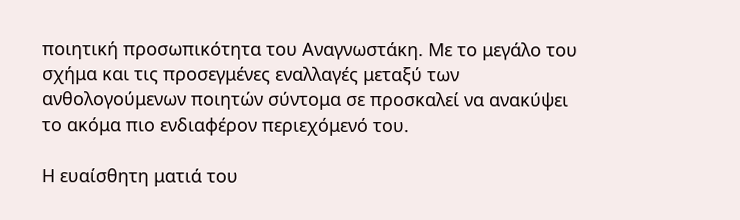ποιητική προσωπικότητα του Αναγνωστάκη. Με το μεγάλο του σχήμα και τις προσεγμένες εναλλαγές μεταξύ των ανθολογούμενων ποιητών σύντομα σε προσκαλεί να ανακύψει το ακόμα πιο ενδιαφέρον περιεχόμενό του.

Η ευαίσθητη ματιά του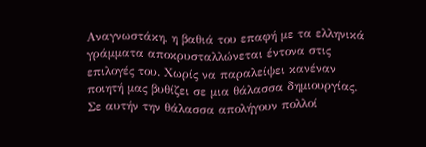Αναγνωστάκη, η βαθιά του επαφή με τα ελληνικά γράμματα αποκρυσταλλώνεται έντονα στις επιλογές του. Χωρίς να παραλείψει κανέναν ποιητή μας βυθίζει σε μια θάλασσα δημιουργίας. Σε αυτήν την θάλασσα απολήγουν πολλοί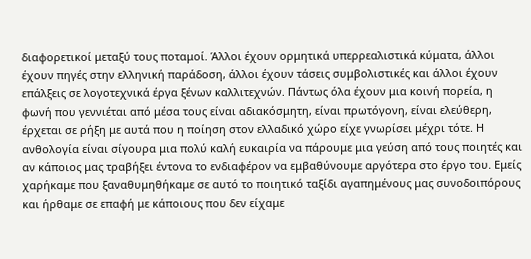διαφορετικοί μεταξύ τους ποταμοί. Άλλοι έχουν ορμητικά υπερρεαλιστικά κύματα, άλλοι έχουν πηγές στην ελληνική παράδοση, άλλοι έχουν τάσεις συμβολιστικές και άλλοι έχουν επάλξεις σε λογοτεχνικά έργα ξένων καλλιτεχνών. Πάντως όλα έχουν μια κοινή πορεία, η φωνή που γεννιέται από μέσα τους είναι αδιακόσμητη, είναι πρωτόγονη, είναι ελεύθερη, έρχεται σε ρήξη με αυτά που η ποίηση στον ελλαδικό χώρο είχε γνωρίσει μέχρι τότε. Η ανθολογία είναι σίγουρα μια πολύ καλή ευκαιρία να πάρουμε μια γεύση από τους ποιητές και αν κάποιος μας τραβήξει έντονα το ενδιαφέρον να εμβαθύνουμε αργότερα στο έργο του. Εμείς χαρήκαμε που ξαναθυμηθήκαμε σε αυτό το ποιητικό ταξίδι αγαπημένους μας συνοδοιπόρους και ήρθαμε σε επαφή με κάποιους που δεν είχαμε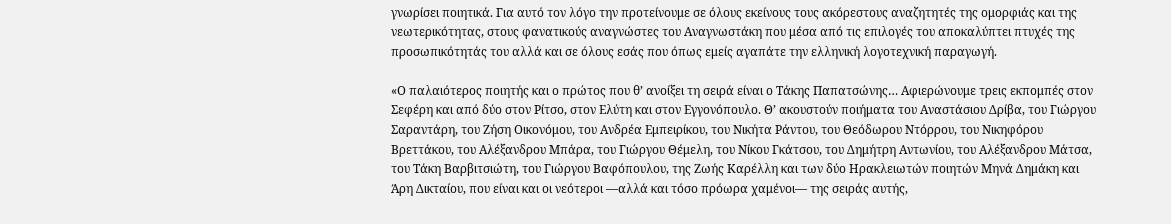γνωρίσει ποιητικά. Για αυτό τον λόγο την προτείνουμε σε όλους εκείνους τους ακόρεστους αναζητητές της ομορφιάς και της νεωτερικότητας, στους φανατικούς αναγνώστες του Αναγνωστάκη που μέσα από τις επιλογές του αποκαλύπτει πτυχές της προσωπικότητάς του αλλά και σε όλους εσάς που όπως εμείς αγαπάτε την ελληνική λογοτεχνική παραγωγή.

«Ο παλαιότερος ποιητής και ο πρώτος που θ’ ανοίξει τη σειρά είναι ο Τάκης Παπατσώνης… Αφιερώνουμε τρεις εκπομπές στον Σεφέρη και από δύο στον Ρίτσο, στον Ελύτη και στον Εγγονόπουλο. Θ’ ακουστούν ποιήματα του Αναστάσιου Δρίβα, του Γιώργου Σαραντάρη, του Ζήση Οικονόμου, του Ανδρέα Εμπειρίκου, του Νικήτα Ράντου, του Θεόδωρου Ντόρρου, του Νικηφόρου Βρεττάκου, του Αλέξανδρου Μπάρα, του Γιώργου Θέμελη, του Νίκου Γκάτσου, του Δημήτρη Αντωνίου, του Αλέξανδρου Μάτσα, του Τάκη Βαρβιτσιώτη, του Γιώργου Βαφόπουλου, της Ζωής Καρέλλη και των δύο Ηρακλειωτών ποιητών Μηνά Δημάκη και Άρη Δικταίου, που είναι και οι νεότεροι —αλλά και τόσο πρόωρα χαμένοι— της σειράς αυτής,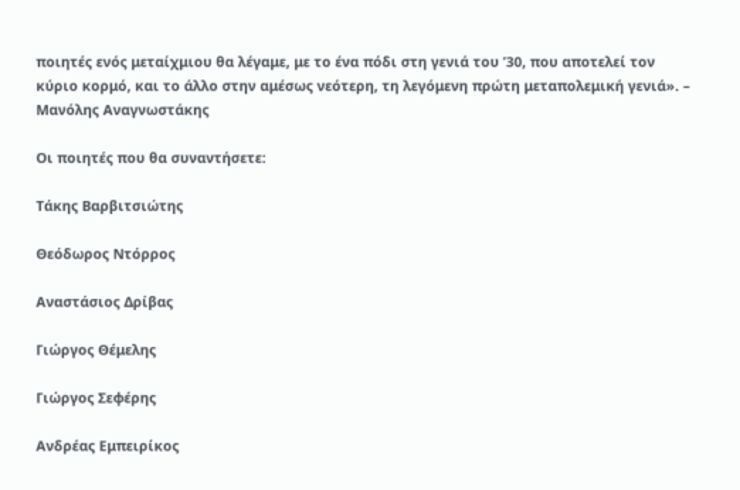ποιητές ενός μεταίχμιου θα λέγαμε, με το ένα πόδι στη γενιά του ’30, που αποτελεί τον κύριο κορμό, και το άλλο στην αμέσως νεότερη, τη λεγόμενη πρώτη μεταπολεμική γενιά». – Μανόλης Αναγνωστάκης

Οι ποιητές που θα συναντήσετε:

Τάκης Βαρβιτσιώτης

Θεόδωρος Ντόρρος

Αναστάσιος Δρίβας

Γιώργος Θέμελης

Γιώργος Σεφέρης

Ανδρέας Εμπειρίκος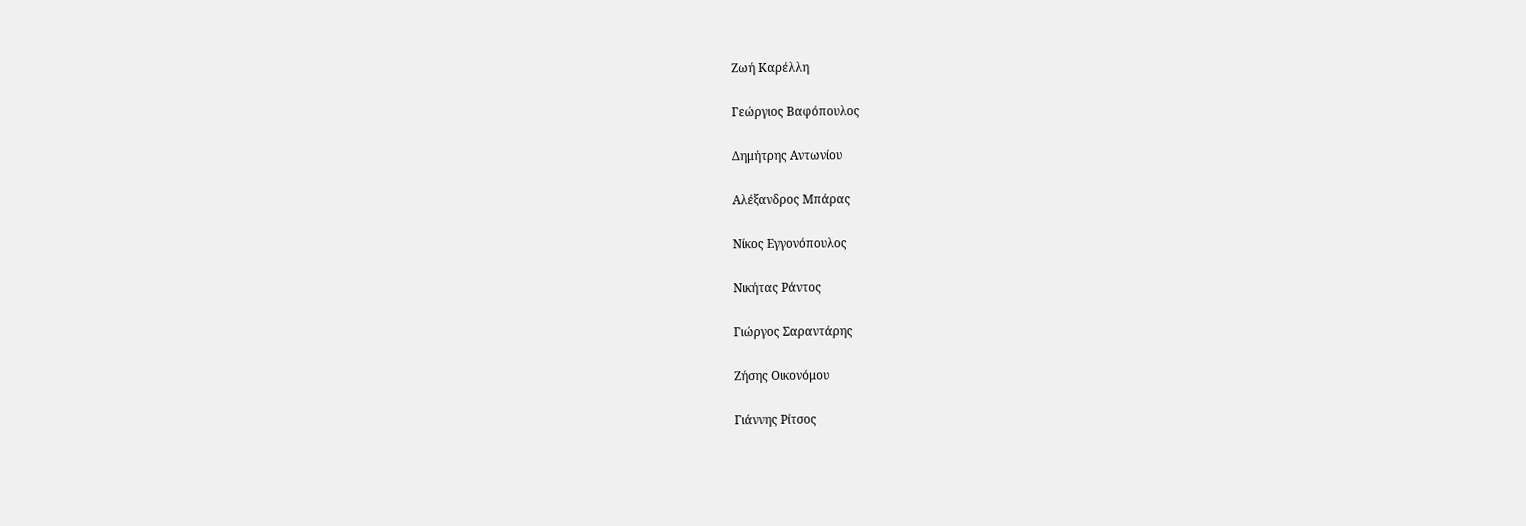Ζωή Καρέλλη

Γεώργιος Βαφόπουλος

Δημήτρης Αντωνίου

Αλέξανδρος Μπάρας

Νίκος Εγγονόπουλος

Νικήτας Ράντος

Γιώργος Σαραντάρης

Ζήσης Οικονόμου

Γιάννης Ρίτσος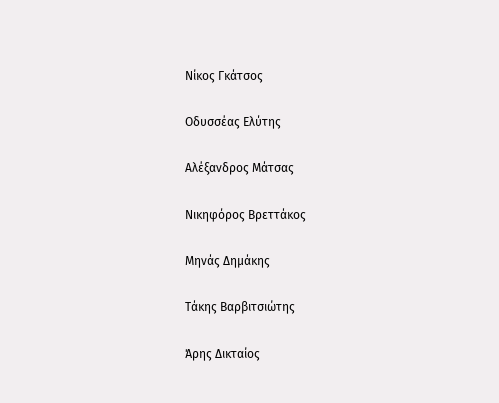Νίκος Γκάτσος

Οδυσσέας Ελύτης

Αλέξανδρος Μάτσας

Νικηφόρος Βρεττάκος

Μηνάς Δημάκης

Τάκης Βαρβιτσιώτης

Άρης Δικταίος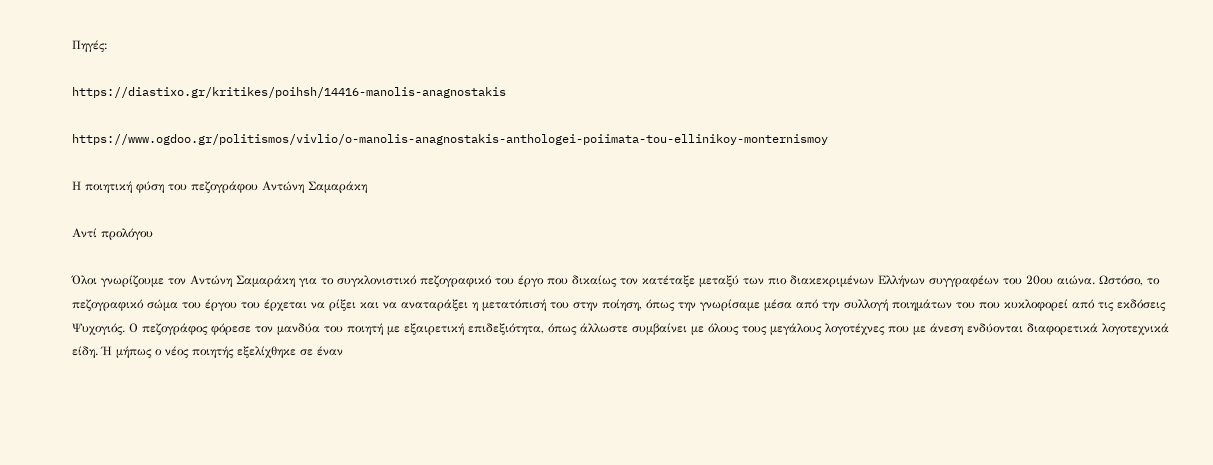Πηγές:

https://diastixo.gr/kritikes/poihsh/14416-manolis-anagnostakis

https://www.ogdoo.gr/politismos/vivlio/o-manolis-anagnostakis-anthologei-poiimata-tou-ellinikoy-monternismoy

Η ποιητική φύση του πεζογράφου Αντώνη Σαμαράκη

Αντί προλόγου

Όλοι γνωρίζουμε τον Αντώνη Σαμαράκη για το συγκλονιστικό πεζογραφικό του έργο που δικαίως τον κατέταξε μεταξύ των πιο διακεκριμένων Ελλήνων συγγραφέων του 20ου αιώνα. Ωστόσο, το πεζογραφικό σώμα του έργου του έρχεται να ρίξει και να αναταράξει η μετατόπισή του στην ποίηση, όπως την γνωρίσαμε μέσα από την συλλογή ποιημάτων του που κυκλοφορεί από τις εκδόσεις Ψυχογιός. Ο πεζογράφος φόρεσε τον μανδύα του ποιητή με εξαιρετική επιδεξιότητα, όπως άλλωστε συμβαίνει με όλους τους μεγάλους λογοτέχνες που με άνεση ενδύονται διαφορετικά λογοτεχνικά είδη. Ή μήπως ο νέος ποιητής εξελίχθηκε σε έναν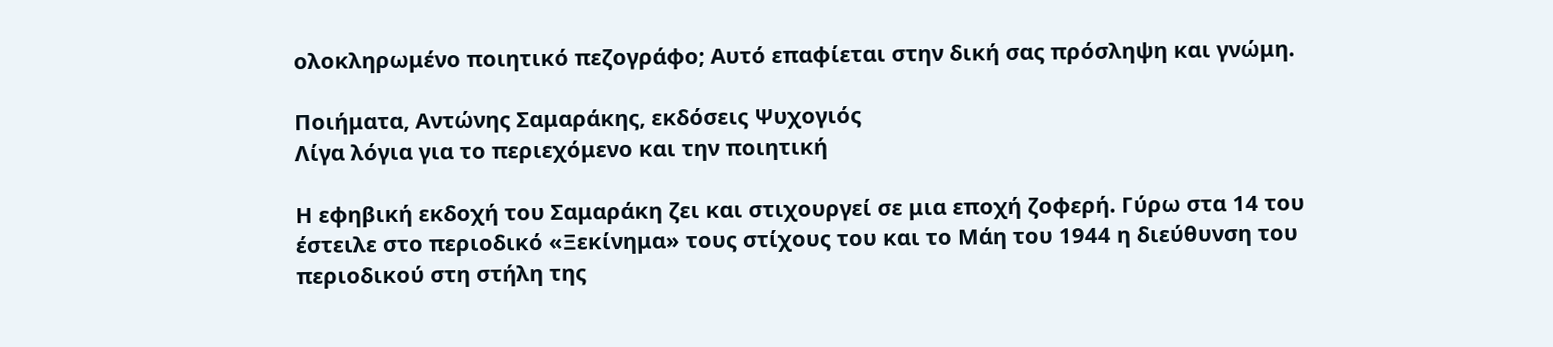ολοκληρωμένο ποιητικό πεζογράφο; Αυτό επαφίεται στην δική σας πρόσληψη και γνώμη.

Ποιήματα, Αντώνης Σαμαράκης, εκδόσεις Ψυχογιός
Λίγα λόγια για το περιεχόμενο και την ποιητική

Η εφηβική εκδοχή του Σαμαράκη ζει και στιχουργεί σε μια εποχή ζοφερή. Γύρω στα 14 του έστειλε στο περιοδικό «Ξεκίνημα» τους στίχους του και το Μάη του 1944 η διεύθυνση του περιοδικού στη στήλη της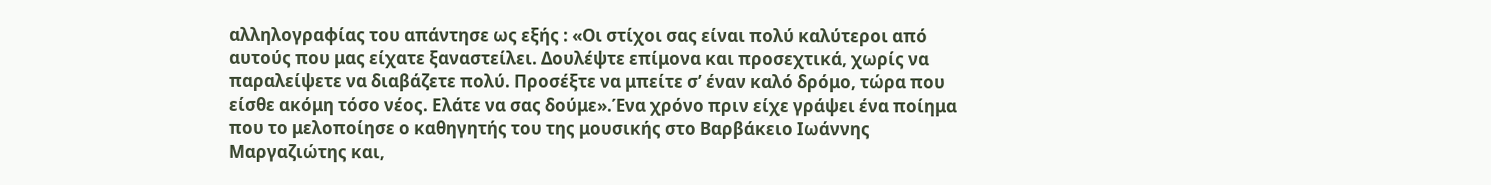αλληλογραφίας του απάντησε ως εξής : «Οι στίχοι σας είναι πολύ καλύτεροι από αυτούς που μας είχατε ξαναστείλει. Δουλέψτε επίμονα και προσεχτικά, χωρίς να παραλείψετε να διαβάζετε πολύ. Προσέξτε να μπείτε σ’ έναν καλό δρόμο, τώρα που είσθε ακόμη τόσο νέος. Ελάτε να σας δούμε».Ένα χρόνο πριν είχε γράψει ένα ποίημα που το μελοποίησε ο καθηγητής του της μουσικής στο Βαρβάκειο Ιωάννης Μαργαζιώτης και,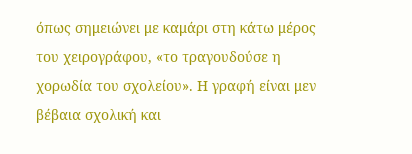όπως σημειώνει με καμάρι στη κάτω μέρος του χειρογράφου, «το τραγουδούσε η χορωδία του σχολείου». Η γραφή είναι μεν βέβαια σχολική και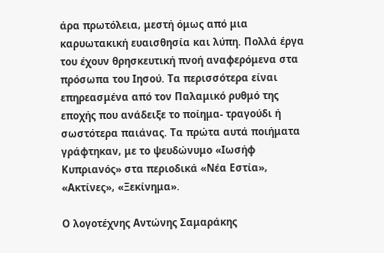άρα πρωτόλεια, μεστή όμως από μια καρυωτακική ευαισθησία και λύπη. Πολλά έργα του έχουν θρησκευτική πνοή αναφερόμενα στα πρόσωπα του Ιησού. Τα περισσότερα είναι επηρεασμένα από τον Παλαμικό ρυθμό της εποχής που ανάδειξε το ποίημα- τραγούδι ή σωστότερα παιάνας. Τα πρώτα αυτά ποιήματα γράφτηκαν, με το ψευδώνυμο «Ιωσήφ Κυπριανός» στα περιοδικά «Νέα Εστία», «Ακτίνες», «Ξεκίνημα».

Ο λογοτέχνης Αντώνης Σαμαράκης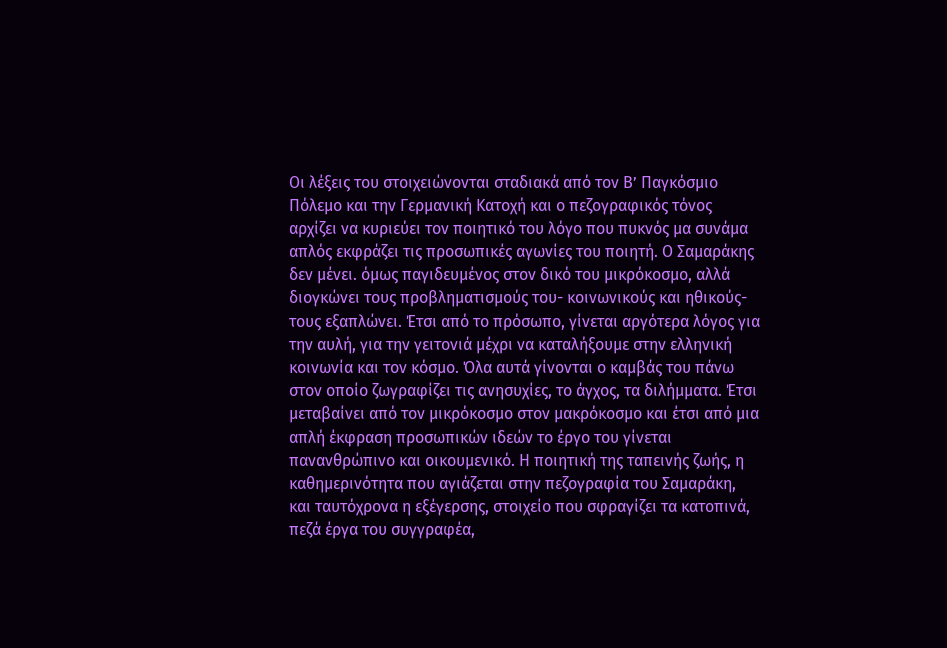Οι λέξεις του στοιχειώνονται σταδιακά από τον Β’ Παγκόσμιο Πόλεμο και την Γερμανική Κατοχή και ο πεζογραφικός τόνος αρχίζει να κυριεύει τον ποιητικό του λόγο που πυκνός μα συνάμα απλός εκφράζει τις προσωπικές αγωνίες του ποιητή. Ο Σαμαράκης δεν μένει. όμως παγιδευμένος στον δικό του μικρόκοσμο, αλλά διογκώνει τους προβληματισμούς του- κοινωνικούς και ηθικούς- τους εξαπλώνει. Έτσι από το πρόσωπο, γίνεται αργότερα λόγος για την αυλή, για την γειτονιά μέχρι να καταλήξουμε στην ελληνική κοινωνία και τον κόσμο. Όλα αυτά γίνονται ο καμβάς του πάνω στον οποίο ζωγραφίζει τις ανησυχίες, το άγχος, τα διλήμματα. Έτσι μεταβαίνει από τον μικρόκοσμο στον μακρόκοσμο και έτσι από μια απλή έκφραση προσωπικών ιδεών το έργο του γίνεται πανανθρώπινο και οικουμενικό. Η ποιητική της ταπεινής ζωής, η καθημερινότητα που αγιάζεται στην πεζογραφία του Σαμαράκη, και ταυτόχρονα η εξέγερσης, στοιχείο που σφραγίζει τα κατοπινά, πεζά έργα του συγγραφέα,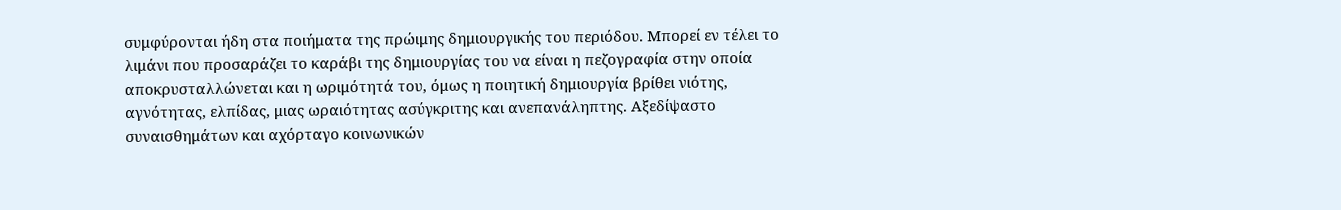συμφύρονται ήδη στα ποιήματα της πρώιμης δημιουργικής του περιόδου. Μπορεί εν τέλει το λιμάνι που προσαράζει το καράβι της δημιουργίας του να είναι η πεζογραφία στην οποία αποκρυσταλλώνεται και η ωριμότητά του, όμως η ποιητική δημιουργία βρίθει νιότης, αγνότητας, ελπίδας, μιας ωραιότητας ασύγκριτης και ανεπανάληπτης. Αξεδίψαστο συναισθημάτων και αχόρταγο κοινωνικών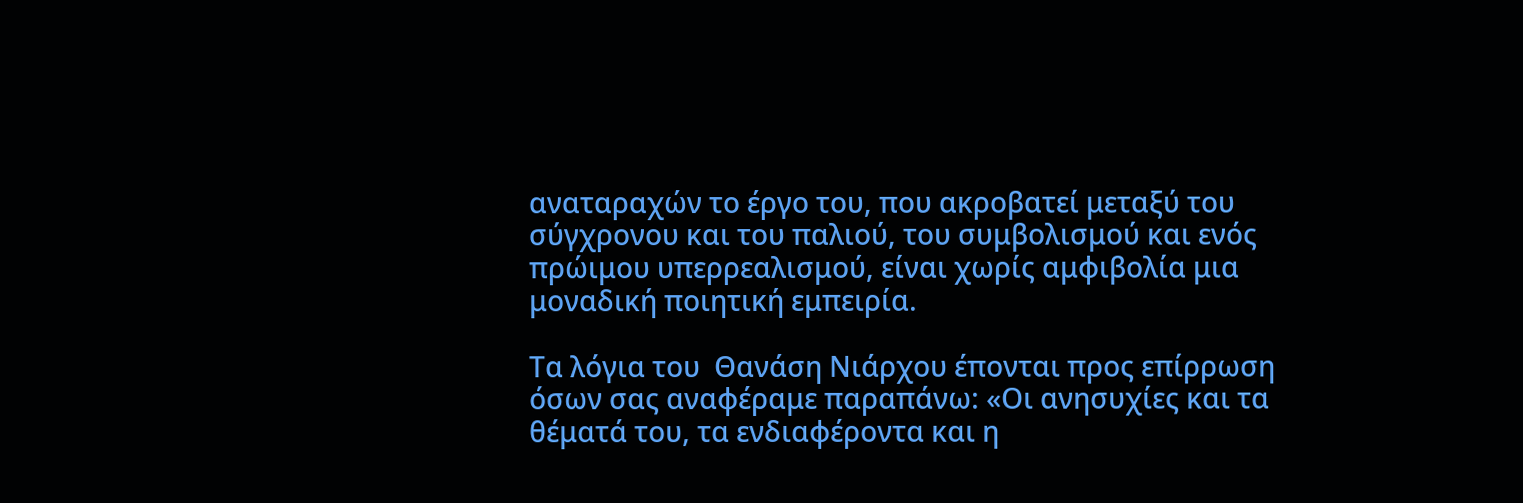αναταραχών το έργο του, που ακροβατεί μεταξύ του σύγχρονου και του παλιού, του συμβολισμού και ενός πρώιμου υπερρεαλισμού, είναι χωρίς αμφιβολία μια μοναδική ποιητική εμπειρία.

Τα λόγια του  Θανάση Νιάρχου έπονται προς επίρρωση όσων σας αναφέραμε παραπάνω: «Οι ανησυχίες και τα θέματά του, τα ενδιαφέροντα και η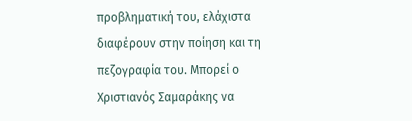προβληματική του, ελάχιστα διαφέρουν στην ποίηση και τη πεζογραφία του. Μπορεί ο Χριστιανός Σαμαράκης να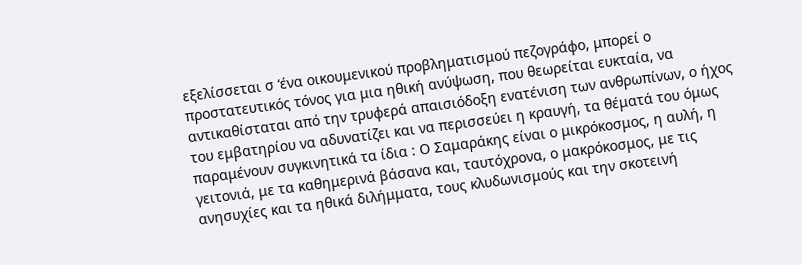εξελίσσεται σ ‘ένα οικουμενικού προβληματισμού πεζογράφο, μπορεί ο προστατευτικός τόνος για μια ηθική ανύψωση, που θεωρείται ευκταία, να αντικαθίσταται από την τρυφερά απαισιόδοξη ενατένιση των ανθρωπίνων, ο ήχος του εμβατηρίου να αδυνατίζει και να περισσεύει η κραυγή, τα θέματά του όμως παραμένουν συγκινητικά τα ίδια : Ο Σαμαράκης είναι ο μικρόκοσμος, η αυλή, η γειτονιά, με τα καθημερινά βάσανα και, ταυτόχρονα, ο μακρόκοσμος, με τις ανησυχίες και τα ηθικά διλήμματα, τους κλυδωνισμούς και την σκοτεινή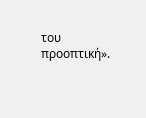του προοπτική».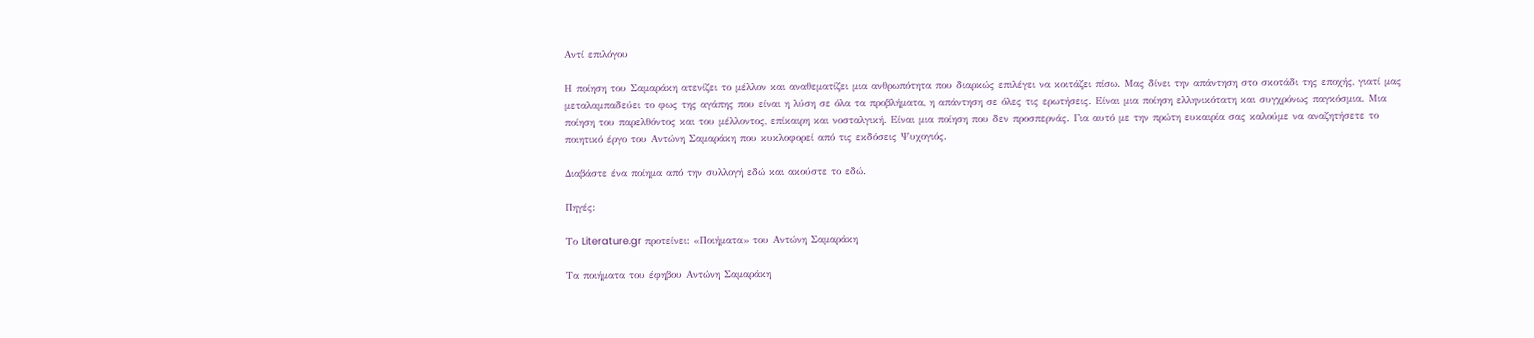Αντί επιλόγου

Η ποίηση του Σαμαράκη ατενίζει το μέλλον και αναθεματίζει μια ανθρωπότητα που διαρκώς επιλέγει να κοιτάζει πίσω. Μας δίνει την απάντηση στο σκοτάδι της εποχής, γιατί μας μεταλαμπαδεύει το φως της αγάπης που είναι η λύση σε όλα τα προβλήματα, η απάντηση σε όλες τις ερωτήσεις. Είναι μια ποίηση ελληνικότατη και συγχρόνως παγκόσμια. Μια ποίηση του παρελθόντος και του μέλλοντος, επίκαιρη και νοσταλγική. Είναι μια ποίηση που δεν προσπερνάς. Για αυτό με την πρώτη ευκαιρία σας καλούμε να αναζητήσετε το ποιητικό έργο του Αντώνη Σαμαράκη που κυκλοφορεί από τις εκδόσεις Ψυχογιός.

Διαβάστε ένα ποίημα από την συλλογή εδώ και ακούστε το εδώ.

Πηγές:

Το Literature.gr προτείνει: «Ποιήματα» του Αντώνη Σαμαράκη

Τα ποιήματα του έφηβου Αντώνη Σαμαράκη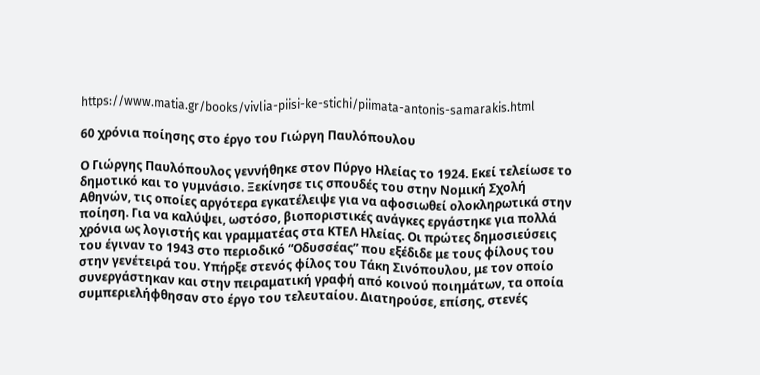https://www.matia.gr/books/vivlia-piisi-ke-stichi/piimata-antonis-samarakis.html

60 χρόνια ποίησης στο έργο του Γιώργη Παυλόπουλου

Ο Γιώργης Παυλόπουλος γεννήθηκε στον Πύργο Ηλείας το 1924. Εκεί τελείωσε το δημοτικό και το γυμνάσιο. Ξεκίνησε τις σπουδές του στην Νομική Σχολή Αθηνών, τις οποίες αργότερα εγκατέλειψε για να αφοσιωθεί ολοκληρωτικά στην ποίηση. Για να καλύψει, ωστόσο, βιοποριστικές ανάγκες εργάστηκε για πολλά χρόνια ως λογιστής και γραμματέας στα ΚΤΕΛ Ηλείας. Οι πρώτες δημοσιεύσεις του έγιναν το 1943 στο περιοδικό “Οδυσσέας” που εξέδιδε με τους φίλους του στην γενέτειρά του. Υπήρξε στενός φίλος του Τάκη Σινόπουλου, με τον οποίο συνεργάστηκαν και στην πειραματική γραφή από κοινού ποιημάτων, τα οποία συμπεριελήφθησαν στο έργο του τελευταίου. Διατηρούσε, επίσης, στενές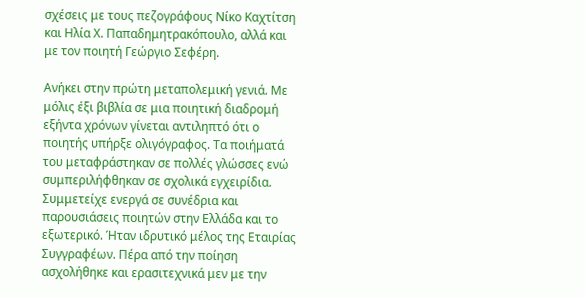σχέσεις με τους πεζογράφους Νίκο Καχτίτση και Ηλία Χ. Παπαδημητρακόπουλο, αλλά και με τον ποιητή Γεώργιο Σεφέρη.

Ανήκει στην πρώτη μεταπολεμική γενιά. Με μόλις έξι βιβλία σε μια ποιητική διαδρομή εξήντα χρόνων γίνεται αντιληπτό ότι ο ποιητής υπήρξε ολιγόγραφος. Τα ποιήματά του μεταφράστηκαν σε πολλές γλώσσες ενώ συμπεριλήφθηκαν σε σχολικά εγχειρίδια. Συμμετείχε ενεργά σε συνέδρια και παρουσιάσεις ποιητών στην Ελλάδα και το εξωτερικό. Ήταν ιδρυτικό μέλος της Εταιρίας Συγγραφέων. Πέρα από την ποίηση ασχολήθηκε και ερασιτεχνικά μεν με την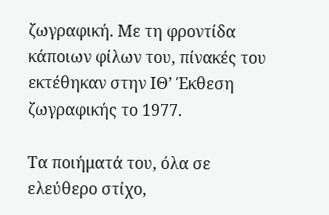ζωγραφική. Με τη φροντίδα κάποιων φίλων του, πίνακές του εκτέθηκαν στην ΙΘ’ Έκθεση ζωγραφικής το 1977.

Τα ποιήματά του, όλα σε ελεύθερο στίχο,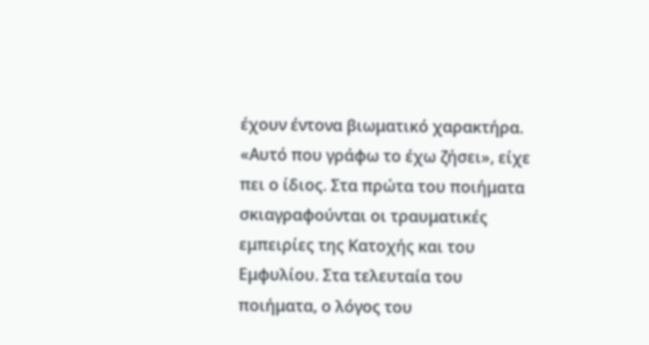έχουν έντονα βιωματικό χαρακτήρα. «Αυτό που γράφω το έχω ζήσει», είχε πει ο ίδιος. Στα πρώτα του ποιήματα σκιαγραφούνται οι τραυματικές εμπειρίες της Κατοχής και του Εμφυλίου. Στα τελευταία του ποιήματα, ο λόγος του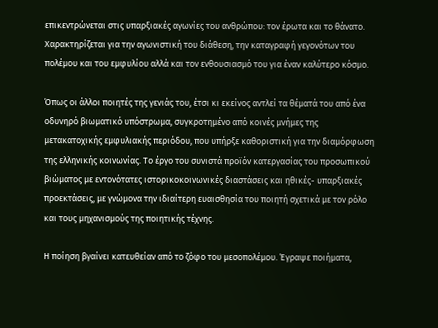επικεντρώνεται στις υπαρξιακές αγωνίες του ανθρώπου: τον έρωτα και το θάνατο. Χαρακτηρίζεται για την αγωνιστική του διάθεση, την καταγραφή γεγονότων του πολέμου και του εμφυλίου αλλά και τον ενθουσιασμό του για έναν καλύτερο κόσμο.

Όπως οι άλλοι ποιητές της γενιάς του, έτσι κι εκείνος αντλεί τα θέματά του από ένα οδυνηρό βιωματικό υπόστρωμα, συγκροτημένο από κοινές μνήμες της μετακατοχικής εμφυλιακής περιόδου, που υπήρξε καθοριστική για την διαμόρφωση της ελληνικής κοινωνίας. Το έργο του συνιστά προϊόν κατεργασίας του προσωπικού βιώματος με εντονότατες ιστορικοκοινωνικές διαστάσεις και ηθικές- υπαρξιακές προεκτάσεις, με γνώμονα την ιδιαίτερη ευαισθησία του ποιητή σχετικά με τον ρόλο και τους μηχανισμούς της ποιητικής τέχνης.

Η ποίηση βγαίνει κατευθείαν από το ζόφο του μεσοπολέμου. Έγραψε ποιήματα,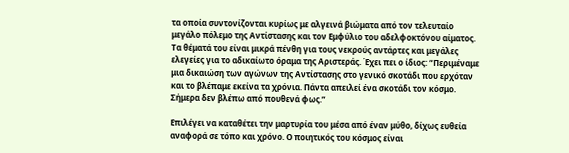τα οποία συντονίζονται κυρίως με αλγεινά βιώματα από τον τελευταίο μεγάλο πόλεμο της Αντίστασης και τον Εμφύλιο του αδελφοκτόνου αίματος. Τα θέματά του είναι μικρά πένθη για τους νεκρούς αντάρτες και μεγάλες ελεγείες για το αδικαίωτο όραμα της Αριστεράς. Έχει πει ο ίδιος: “Περιμέναμε μια δικαιώση των αγώνων της Αντίστασης στο γενικό σκοτάδι που ερχόταν και το βλέπαμε εκείνα τα χρόνια. Πάντα απειλεί ένα σκοτάδι τον κόσμο. Σήμερα δεν βλέπω από πουθενά φως.”

Επιλέγει να καταθέτει την μαρτυρία του μέσα από έναν μύθο, δίχως ευθεία αναφορά σε τόπο και χρόνο. Ο ποιητικός του κόσμος είναι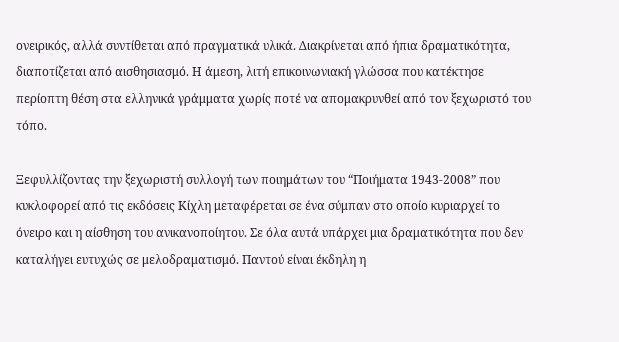ονειρικός, αλλά συντίθεται από πραγματικά υλικά. Διακρίνεται από ήπια δραματικότητα, διαποτίζεται από αισθησιασμό. Η άμεση, λιτή επικοινωνιακή γλώσσα που κατέκτησε περίοπτη θέση στα ελληνικά γράμματα χωρίς ποτέ να απομακρυνθεί από τον ξεχωριστό του τόπο.

Ξεφυλλίζοντας την ξεχωριστή συλλογή των ποιημάτων του “Ποιήματα 1943-2008” που κυκλοφορεί από τις εκδόσεις Κίχλη μεταφέρεται σε ένα σύμπαν στο οποίο κυριαρχεί το όνειρο και η αίσθηση του ανικανοποίητου. Σε όλα αυτά υπάρχει μια δραματικότητα που δεν καταλήγει ευτυχώς σε μελοδραματισμό. Παντού είναι έκδηλη η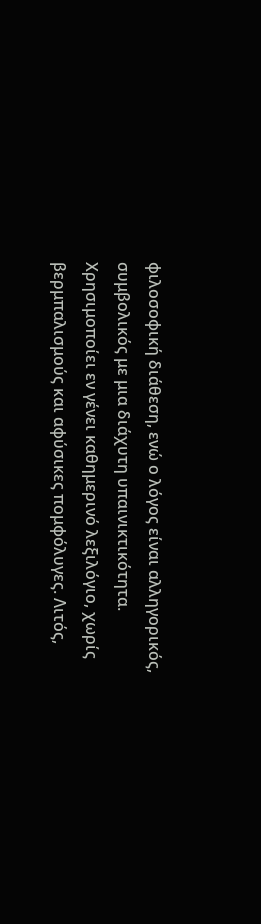φιλοσοφική διάθεση, ενώ ο λόγος είναι αλληγορικός, συμβολικός με μια διάχυτη υπαινικτικότητα. Χρησιμοποίει εν γένει καθημερινό λεξιλόγιο, χωρίς βερμπαλισμούς και αφύσικες πομφόλυγες. Λιτός,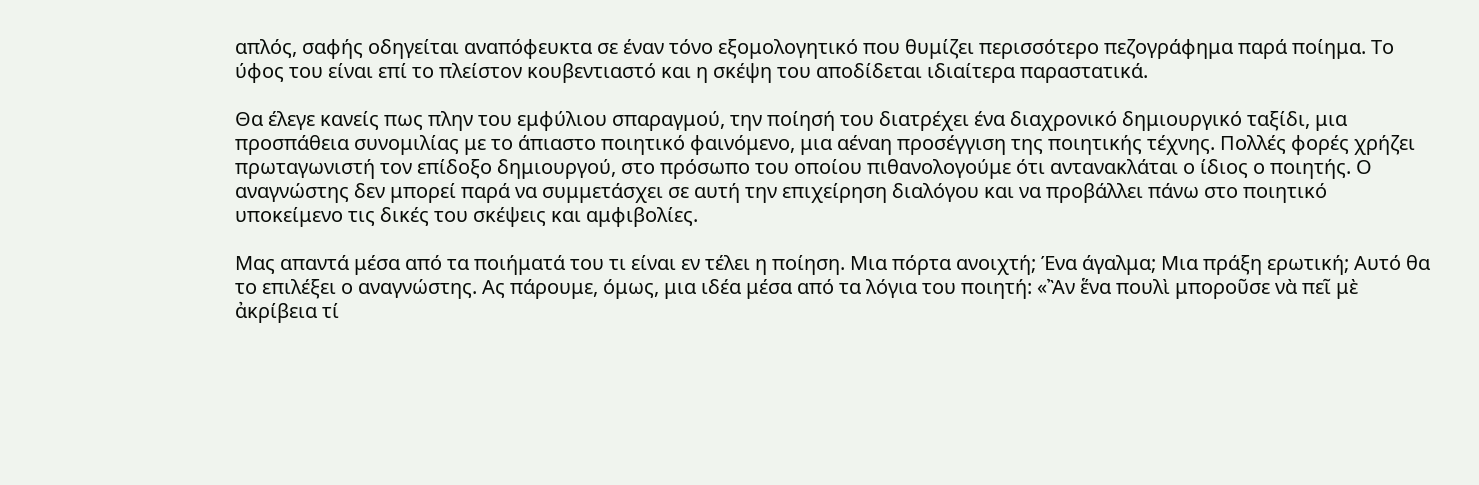απλός, σαφής οδηγείται αναπόφευκτα σε έναν τόνο εξομολογητικό που θυμίζει περισσότερο πεζογράφημα παρά ποίημα. Το ύφος του είναι επί το πλείστον κουβεντιαστό και η σκέψη του αποδίδεται ιδιαίτερα παραστατικά.

Θα έλεγε κανείς πως πλην του εμφύλιου σπαραγμού, την ποίησή του διατρέχει ένα διαχρονικό δημιουργικό ταξίδι, μια προσπάθεια συνομιλίας με το άπιαστο ποιητικό φαινόμενο, μια αέναη προσέγγιση της ποιητικής τέχνης. Πολλές φορές χρήζει πρωταγωνιστή τον επίδοξο δημιουργού, στο πρόσωπο του οποίου πιθανολογούμε ότι αντανακλάται ο ίδιος ο ποιητής. Ο αναγνώστης δεν μπορεί παρά να συμμετάσχει σε αυτή την επιχείρηση διαλόγου και να προβάλλει πάνω στο ποιητικό υποκείμενο τις δικές του σκέψεις και αμφιβολίες.

Μας απαντά μέσα από τα ποιήματά του τι είναι εν τέλει η ποίηση. Μια πόρτα ανοιχτή; Ένα άγαλμα; Μια πράξη ερωτική; Αυτό θα το επιλέξει ο αναγνώστης. Ας πάρουμε, όμως, μια ιδέα μέσα από τα λόγια του ποιητή: «Ἂν ἕνα πουλὶ μποροῦσε νὰ πεῖ μὲ ἀκρίβεια τί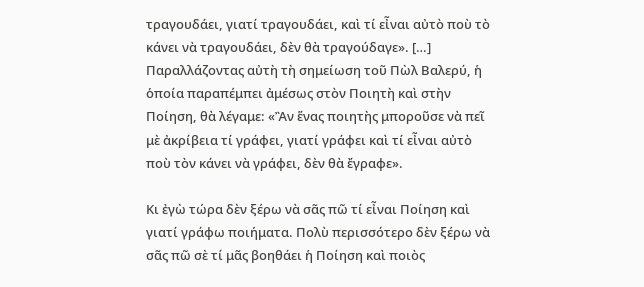τραγουδάει, γιατί τραγουδάει, καὶ τί εἶναι αὐτὸ ποὺ τὸ κάνει νὰ τραγουδάει, δὲν θὰ τραγούδαγε». […] Παραλλάζοντας αὐτὴ τὴ σημείωση τοῦ Πὼλ Βαλερύ, ἡ ὁποία παραπέμπει ἀμέσως στὸν Ποιητὴ καὶ στὴν Ποίηση, θὰ λέγαμε: «Ἂν ἕνας ποιητὴς μποροῦσε νὰ πεῖ μὲ ἀκρίβεια τί γράφει, γιατί γράφει καὶ τί εἶναι αὐτὸ ποὺ τὸν κάνει νὰ γράφει, δὲν θὰ ἔγραφε».

Κι ἐγὼ τώρα δὲν ξέρω νὰ σᾶς πῶ τί εἶναι Ποίηση καὶ γιατί γράφω ποιήματα. Πολὺ περισσότερο δὲν ξέρω νὰ σᾶς πῶ σὲ τί μᾶς βοηθάει ἡ Ποίηση καὶ ποιὸς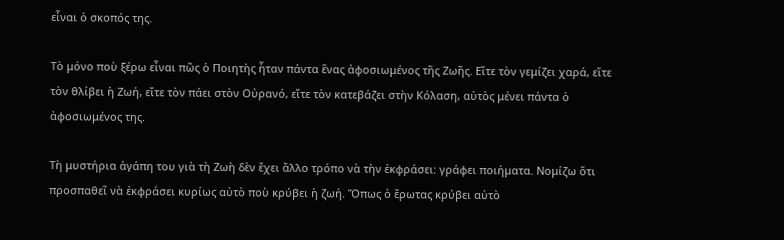εἶναι ὁ σκοπός της.

Τὸ μόνο ποὺ ξέρω εἶναι πῶς ὁ Ποιητὴς ἦταν πάντα ἕνας ἀφοσιωμένος τῆς Ζωῆς. Εἴτε τὸν γεμίζει χαρά, εἴτε τὸν θλίβει ἡ Ζωή, εἴτε τὸν πάει στὸν Οὐρανό, εἴτε τὸν κατεβάζει στὴν Κόλαση, αὐτὸς μένει πάντα ὁ ἀφοσιωμένος της.

Τὴ μυστήρια ἀγάπη του γιὰ τὴ Ζωὴ δὲν ἔχει ἄλλο τρόπο νὰ τὴν ἐκφράσει: γράφει ποιήματα. Νομίζω ὅτι προσπαθεῖ νὰ ἐκφράσει κυρίως αὐτὸ ποὺ κρύβει ἡ ζωή. Ὅπως ὁ ἔρωτας κρύβει αὐτὸ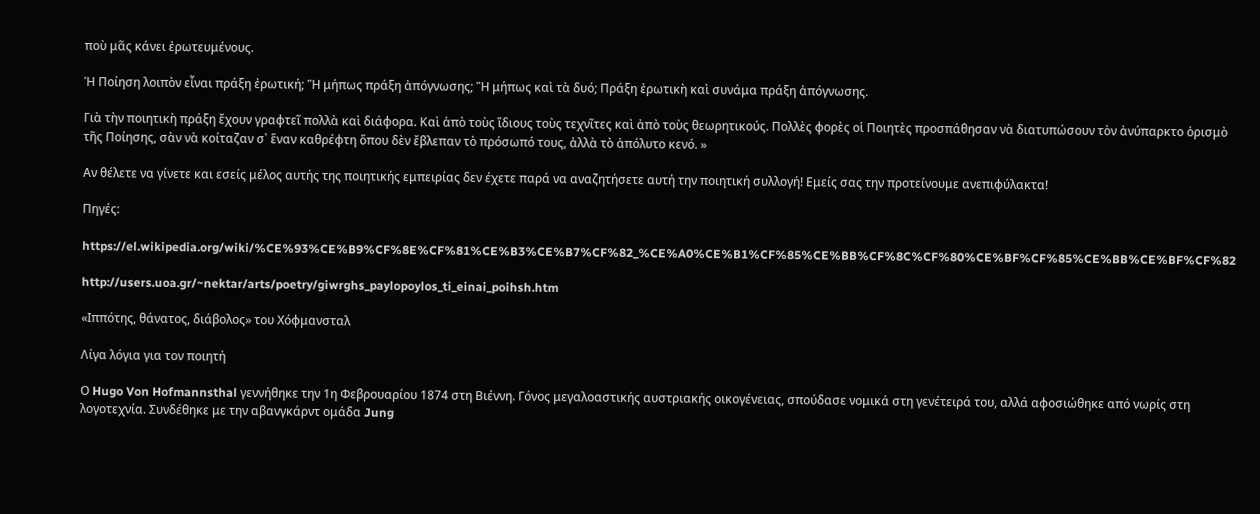ποὺ μᾶς κάνει ἐρωτευμένους.

Ἡ Ποίηση λοιπὸν εἶναι πράξη ἐρωτική; Ἢ μήπως πράξη ἀπόγνωσης; Ἢ μήπως καὶ τὰ δυό; Πράξη ἐρωτικὴ καὶ συνάμα πράξη ἀπόγνωσης.

Γιὰ τὴν ποιητικὴ πράξη ἔχουν γραφτεῖ πολλὰ καὶ διάφορα. Καὶ ἀπὸ τοὺς ἴδιους τοὺς τεχνῖτες καὶ ἀπὸ τοὺς θεωρητικούς. Πολλὲς φορὲς οἱ Ποιητὲς προσπάθησαν νὰ διατυπώσουν τὸν ἀνύπαρκτο ὁρισμὸ τῆς Ποίησης, σὰν νὰ κοίταζαν σ᾿ ἕναν καθρέφτη ὅπου δὲν ἔβλεπαν τὸ πρόσωπό τους, ἀλλὰ τὸ ἀπόλυτο κενό. »

Αν θέλετε να γίνετε και εσείς μέλος αυτής της ποιητικής εμπειρίας δεν έχετε παρά να αναζητήσετε αυτή την ποιητική συλλογή! Εμείς σας την προτείνουμε ανεπιφύλακτα!

Πηγές:

https://el.wikipedia.org/wiki/%CE%93%CE%B9%CF%8E%CF%81%CE%B3%CE%B7%CF%82_%CE%A0%CE%B1%CF%85%CE%BB%CF%8C%CF%80%CE%BF%CF%85%CE%BB%CE%BF%CF%82

http://users.uoa.gr/~nektar/arts/poetry/giwrghs_paylopoylos_ti_einai_poihsh.htm

«Ιππότης, θάνατος, διάβολος» του Χόφμανσταλ

Λίγα λόγια για τον ποιητή

Ο Hugo Von Hofmannsthal γεννήθηκε την 1η Φεβρουαρίου 1874 στη Βιέννη. Γόνος μεγαλοαστικής αυστριακής οικογένειας, σπούδασε νομικά στη γενέτειρά του, αλλά αφοσιώθηκε από νωρίς στη λογοτεχνία. Συνδέθηκε με την αβανγκάρντ ομάδα Jung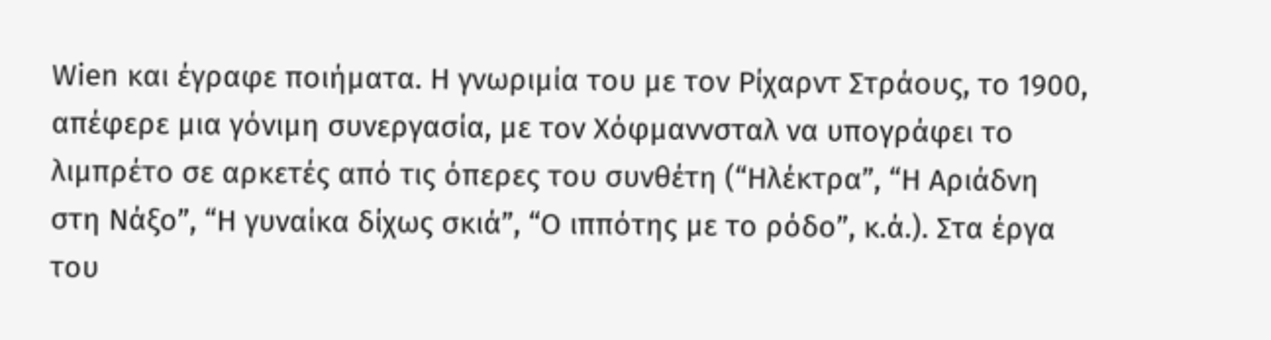Wien και έγραφε ποιήματα. Η γνωριμία του με τον Ρίχαρντ Στράους, το 1900, απέφερε μια γόνιμη συνεργασία, με τον Χόφμαννσταλ να υπογράφει το λιμπρέτο σε αρκετές από τις όπερες του συνθέτη (“Ηλέκτρα”, “Η Αριάδνη στη Νάξο”, “Η γυναίκα δίχως σκιά”, “Ο ιππότης με το ρόδο”, κ.ά.). Στα έργα του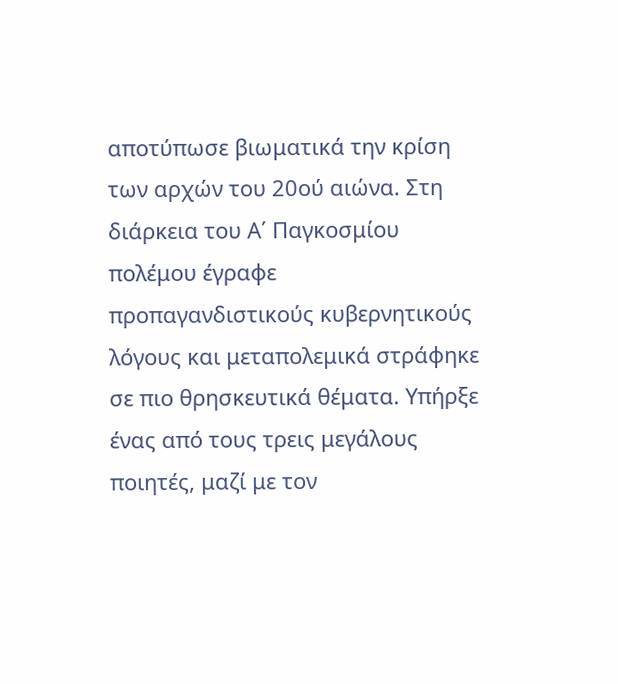αποτύπωσε βιωματικά την κρίση των αρχών του 20ού αιώνα. Στη διάρκεια του Α΄ Παγκοσμίου πολέμου έγραφε προπαγανδιστικούς κυβερνητικούς λόγους και μεταπολεμικά στράφηκε σε πιο θρησκευτικά θέματα. Υπήρξε ένας από τους τρεις μεγάλους ποιητές, μαζί με τον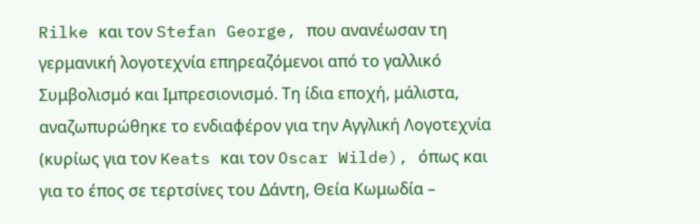Rilke και τον Stefan George, που ανανέωσαν τη γερμανική λογοτεχνία επηρεαζόμενοι από το γαλλικό Συμβολισμό και Ιμπρεσιονισμό. Τη ίδια εποχή, μάλιστα, αναζωπυρώθηκε το ενδιαφέρον για την Αγγλική Λογοτεχνία (κυρίως για τον Keats και τον Oscar Wilde), όπως και για το έπος σε τερτσίνες του Δάντη, Θεία Κωμωδία –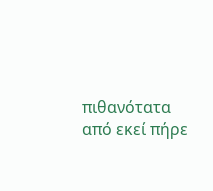πιθανότατα από εκεί πήρε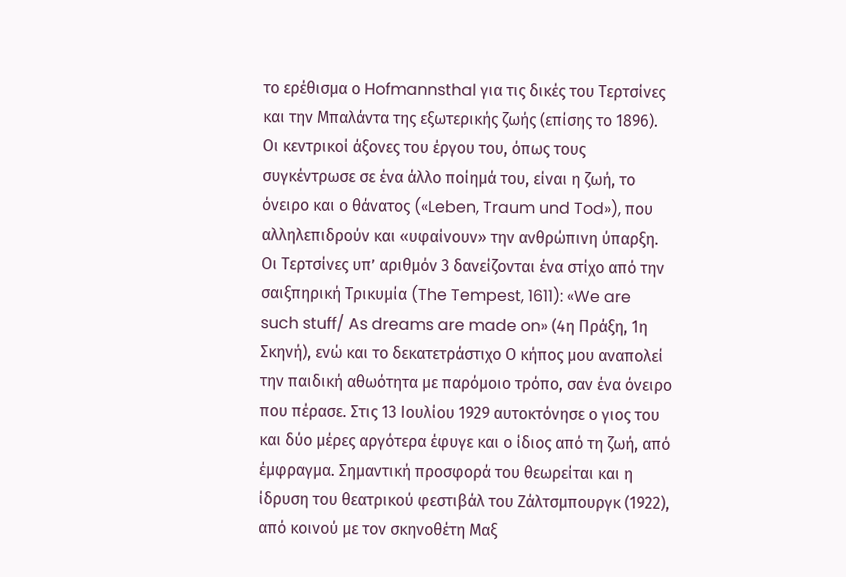το ερέθισμα ο Hofmannsthal για τις δικές του Τερτσίνες και την Μπαλάντα της εξωτερικής ζωής (επίσης το 1896). Οι κεντρικοί άξονες του έργου του, όπως τους συγκέντρωσε σε ένα άλλο ποίημά του, είναι η ζωή, το όνειρο και ο θάνατος («Leben, Traum und Tod»), που αλληλεπιδρούν και «υφαίνουν» την ανθρώπινη ύπαρξη. Οι Τερτσίνες υπ’ αριθμόν 3 δανείζονται ένα στίχο από την σαιξπηρική Τρικυμία (The Tempest, 1611): «We are such stuff/ As dreams are made on» (4η Πράξη, 1η Σκηνή), ενώ και το δεκατετράστιχο Ο κήπος μου αναπολεί την παιδική αθωότητα με παρόμοιο τρόπο, σαν ένα όνειρο που πέρασε. Στις 13 Ιουλίου 1929 αυτοκτόνησε ο γιος του και δύο μέρες αργότερα έφυγε και ο ίδιος από τη ζωή, από έμφραγμα. Σημαντική προσφορά του θεωρείται και η ίδρυση του θεατρικού φεστιβάλ του Ζάλτσμπουργκ (1922), από κοινού με τον σκηνοθέτη Μαξ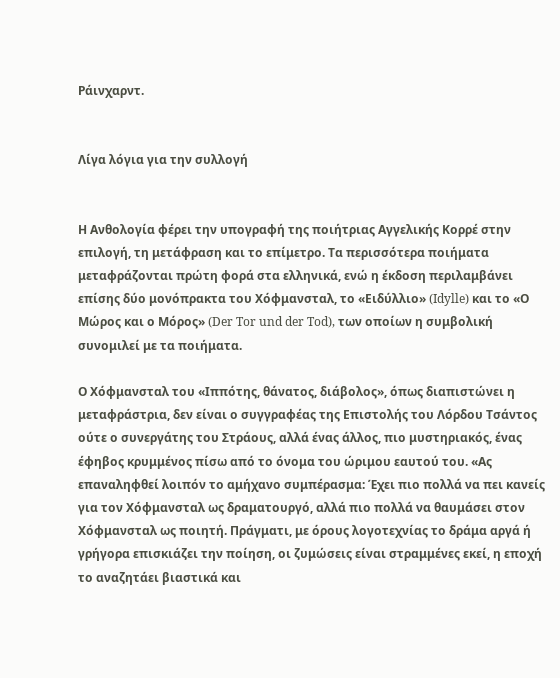Ράινχαρντ.


Λίγα λόγια για την συλλογή


Η Ανθολογία φέρει την υπογραφή της ποιήτριας Αγγελικής Κορρέ στην επιλογή, τη μετάφραση και το επίμετρο. Τα περισσότερα ποιήματα μεταφράζονται πρώτη φορά στα ελληνικά, ενώ η έκδοση περιλαμβάνει επίσης δύο μονόπρακτα του Χόφμανσταλ, το «Ειδύλλιο» (Idylle) και το «Ο Μώρος και ο Μόρος» (Der Tor und der Tod), των οποίων η συμβολική συνομιλεί με τα ποιήματα.

Ο Χόφμανσταλ του «Ιππότης, θάνατος, διάβολος», όπως διαπιστώνει η μεταφράστρια, δεν είναι ο συγγραφέας της Επιστολής του Λόρδου Τσάντος ούτε ο συνεργάτης του Στράους, αλλά ένας άλλος, πιο μυστηριακός, ένας έφηβος κρυμμένος πίσω από το όνομα του ώριμου εαυτού του. «Ας επαναληφθεί λοιπόν το αμήχανο συμπέρασμα: Έχει πιο πολλά να πει κανείς για τον Χόφμανσταλ ως δραματουργό, αλλά πιο πολλά να θαυμάσει στον Χόφμανσταλ ως ποιητή. Πράγματι, με όρους λογοτεχνίας το δράμα αργά ή γρήγορα επισκιάζει την ποίηση, οι ζυμώσεις είναι στραμμένες εκεί, η εποχή το αναζητάει βιαστικά και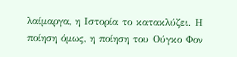λαίμαργα, η Ιστορία το κατακλύζει. Η ποίηση όμως, η ποίηση του Ούγκο Φον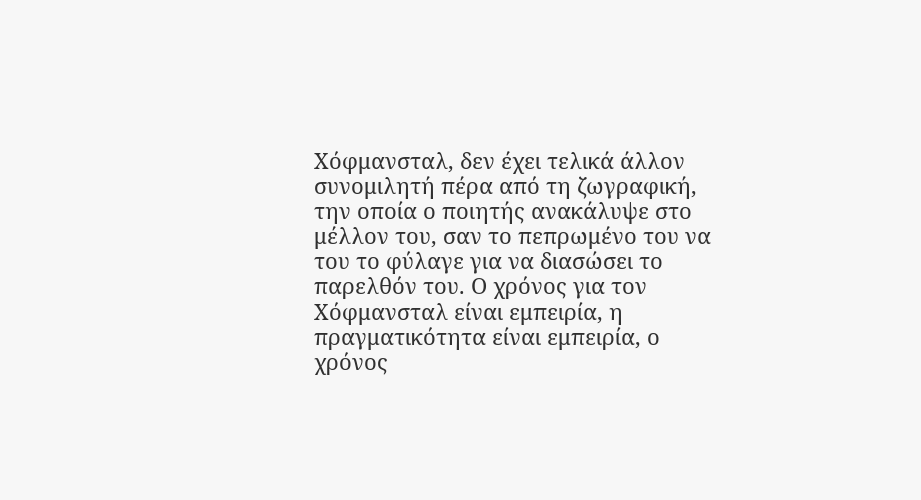Χόφμανσταλ, δεν έχει τελικά άλλον συνομιλητή πέρα από τη ζωγραφική, την οποία ο ποιητής ανακάλυψε στο μέλλον του, σαν το πεπρωμένο του να του το φύλαγε για να διασώσει το παρελθόν του. Ο χρόνος για τον Χόφμανσταλ είναι εμπειρία, η πραγματικότητα είναι εμπειρία, ο χρόνος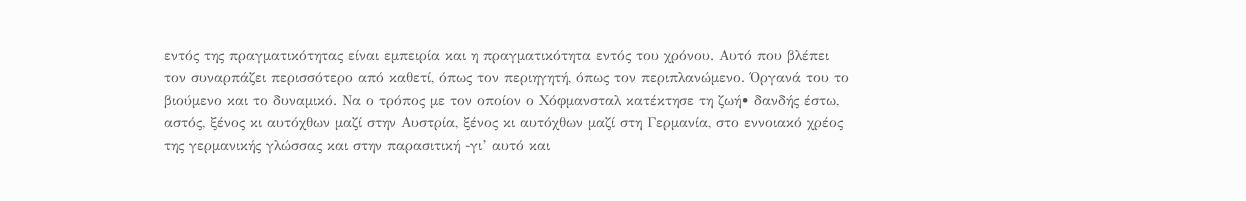εντός της πραγματικότητας είναι εμπειρία και η πραγματικότητα εντός του χρόνου. Αυτό που βλέπει τον συναρπάζει περισσότερο από καθετί, όπως τον περιηγητή, όπως τον περιπλανώμενο. Όργανά του το βιούμενο και το δυναμικό. Να ο τρόπος με τον οποίον ο Χόφμανσταλ κατέκτησε τη ζωή• δανδής έστω, αστός, ξένος κι αυτόχθων μαζί στην Αυστρία, ξένος κι αυτόχθων μαζί στη Γερμανία, στο εννοιακό χρέος της γερμανικής γλώσσας και στην παρασιτική -γι’ αυτό και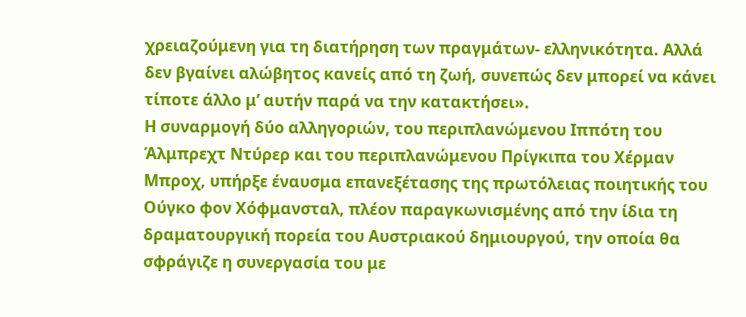χρειαζούμενη για τη διατήρηση των πραγμάτων- ελληνικότητα. Αλλά δεν βγαίνει αλώβητος κανείς από τη ζωή, συνεπώς δεν μπορεί να κάνει τίποτε άλλο μ’ αυτήν παρά να την κατακτήσει».
Η συναρμογή δύο αλληγοριών, του περιπλανώμενου Ιππότη του Άλμπρεχτ Ντύρερ και του περιπλανώμενου Πρίγκιπα του Χέρμαν Μπροχ, υπήρξε έναυσμα επανεξέτασης της πρωτόλειας ποιητικής του Ούγκο φον Χόφμανσταλ, πλέον παραγκωνισμένης από την ίδια τη δραματουργική πορεία του Αυστριακού δημιουργού, την οποία θα σφράγιζε η συνεργασία του με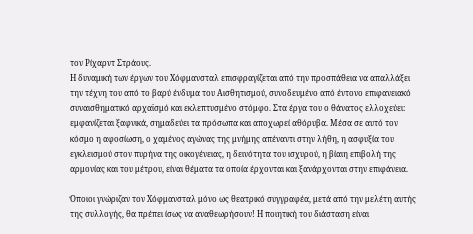τον Ρίχαρντ Στράους.
Η δυναμική των έργων του Χόφμανσταλ επισφραγίζεται από την προσπάθεια να απαλλάξει την τέχνη του από το βαρύ ένδυμα του Αισθητισμού, συνοδευμένο από έντονο επιφανειακό συναισθηματικό αρχαϊσμό και εκλεπτυσμένο στόμφο. Στα έργα του ο θάνατος ελλοχεύει: εμφανίζεται ξαφνικά, σημαδεύει τα πρόσωπα και αποχωρεί αθόρυβα. Μέσα σε αυτό τον κόσμο η αφοσίωση, ο χαμένος αγώνας της μνήμης απέναντι στην λήθη, η ασφυξία του εγκλεισμού στον πυρήνα της οικογένειας, η δεινότητα του ισχυρού, η βίαιη επιβολή της αρμονίας και του μέτρου, είναι θέματα τα οποία έρχονται και ξανάρχονται στην επιφάνεια.

Όποιοι γνώριζαν τον Χόφμανσταλ μόνο ως θεατρικό συγγραφέα, μετά από την μελέτη αυτής της συλλογής, θα πρέπει ίσως να αναθεωρήσουν! Η ποιητική του διάσταση είναι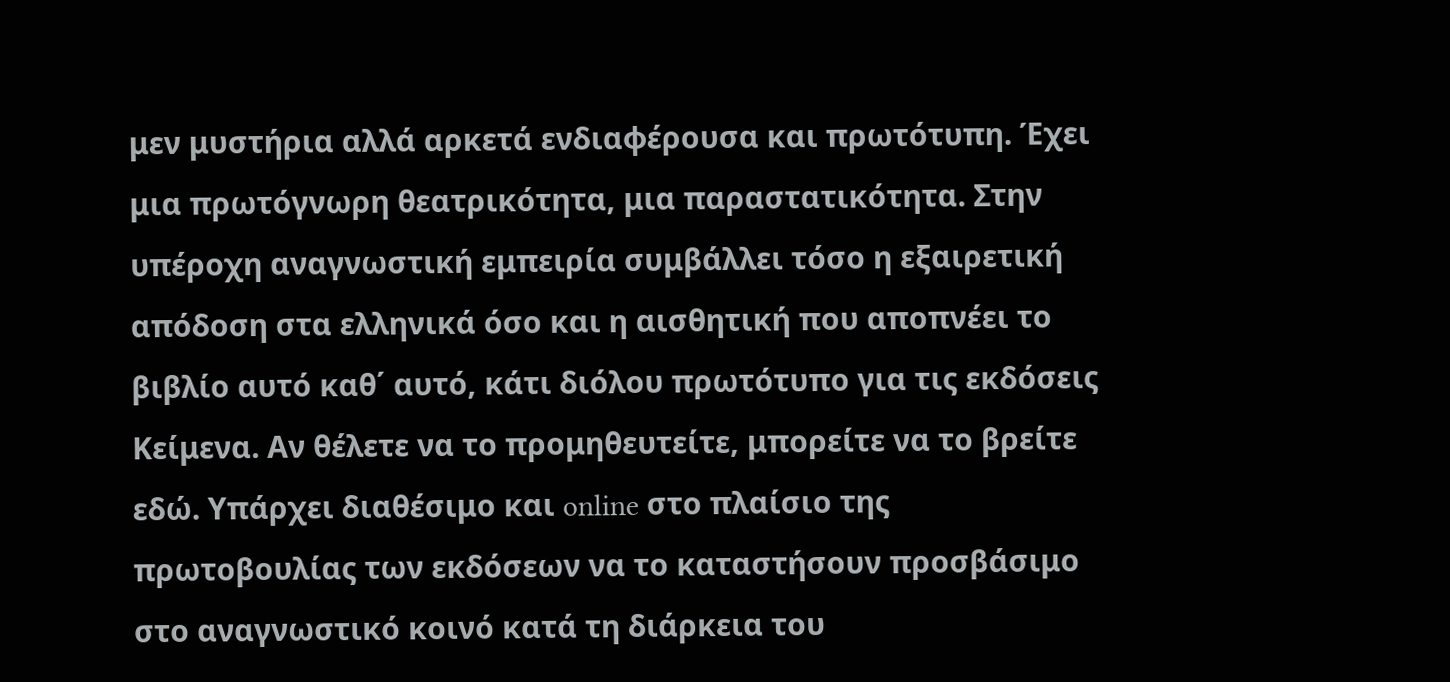μεν μυστήρια αλλά αρκετά ενδιαφέρουσα και πρωτότυπη. Έχει μια πρωτόγνωρη θεατρικότητα, μια παραστατικότητα. Στην υπέροχη αναγνωστική εμπειρία συμβάλλει τόσο η εξαιρετική απόδοση στα ελληνικά όσο και η αισθητική που αποπνέει το βιβλίο αυτό καθ΄ αυτό, κάτι διόλου πρωτότυπο για τις εκδόσεις Κείμενα. Αν θέλετε να το προμηθευτείτε, μπορείτε να το βρείτε εδώ. Υπάρχει διαθέσιμο και online στο πλαίσιο της πρωτοβουλίας των εκδόσεων να το καταστήσουν προσβάσιμο στο αναγνωστικό κοινό κατά τη διάρκεια του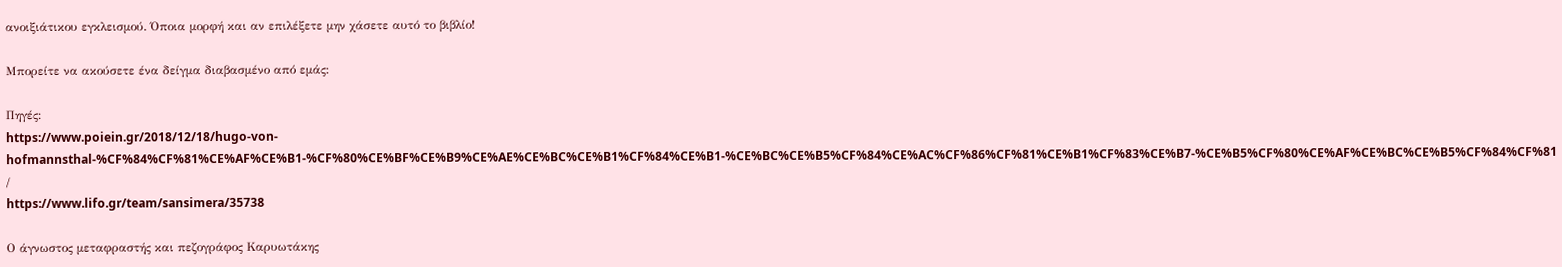ανοιξιάτικου εγκλεισμού. Όποια μορφή και αν επιλέξετε μην χάσετε αυτό το βιβλίο!

Μπορείτε να ακούσετε ένα δείγμα διαβασμένο από εμάς:

Πηγές:
https://www.poiein.gr/2018/12/18/hugo-von-hofmannsthal-%CF%84%CF%81%CE%AF%CE%B1-%CF%80%CE%BF%CE%B9%CE%AE%CE%BC%CE%B1%CF%84%CE%B1-%CE%BC%CE%B5%CF%84%CE%AC%CF%86%CF%81%CE%B1%CF%83%CE%B7-%CE%B5%CF%80%CE%AF%CE%BC%CE%B5%CF%84%CF%81/
https://www.lifo.gr/team/sansimera/35738

Ο άγνωστος μεταφραστής και πεζογράφος Καρυωτάκης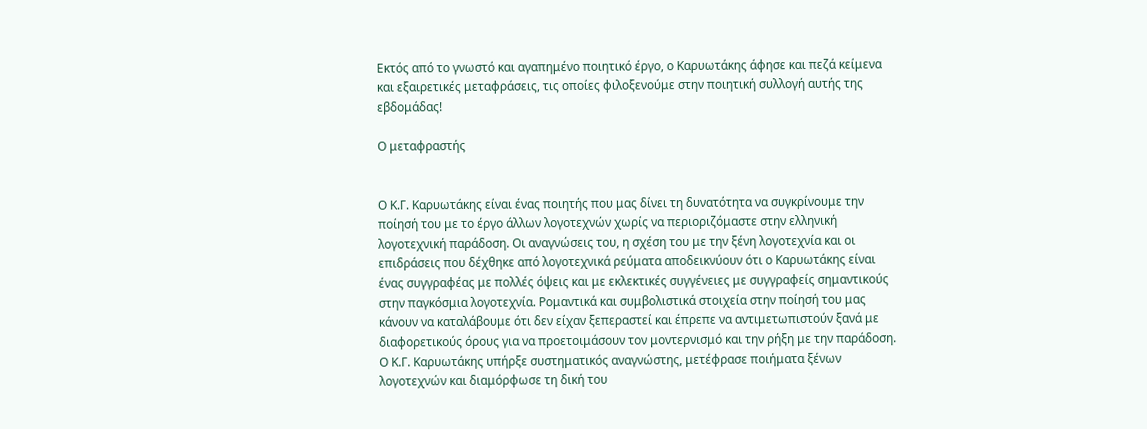Εκτός από το γνωστό και αγαπημένο ποιητικό έργο, ο Καρυωτάκης άφησε και πεζά κείμενα και εξαιρετικές μεταφράσεις, τις οποίες φιλοξενούμε στην ποιητική συλλογή αυτής της εβδομάδας!

Ο μεταφραστής


Ο Κ.Γ. Καρυωτάκης είναι ένας ποιητής που μας δίνει τη δυνατότητα να συγκρίνουμε την ποίησή του με το έργο άλλων λογοτεχνών χωρίς να περιοριζόμαστε στην ελληνική λογοτεχνική παράδοση. Οι αναγνώσεις του, η σχέση του με την ξένη λογοτεχνία και οι επιδράσεις που δέχθηκε από λογοτεχνικά ρεύματα αποδεικνύουν ότι ο Καρυωτάκης είναι ένας συγγραφέας με πολλές όψεις και με εκλεκτικές συγγένειες με συγγραφείς σημαντικούς στην παγκόσμια λογοτεχνία. Ρομαντικά και συμβολιστικά στοιχεία στην ποίησή του μας κάνουν να καταλάβουμε ότι δεν είχαν ξεπεραστεί και έπρεπε να αντιμετωπιστούν ξανά με διαφορετικούς όρους για να προετοιμάσουν τον μοντερνισμό και την ρήξη με την παράδοση. Ο Κ.Γ. Καρυωτάκης υπήρξε συστηματικός αναγνώστης, μετέφρασε ποιήματα ξένων λογοτεχνών και διαμόρφωσε τη δική του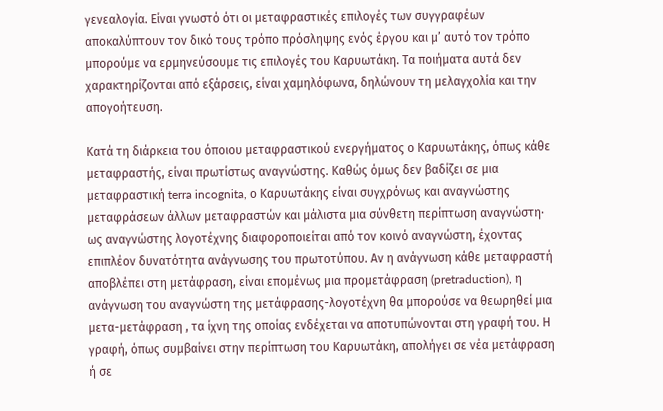γενεαλογία. Είναι γνωστό ότι οι μεταφραστικές επιλογές των συγγραφέων αποκαλύπτουν τον δικό τους τρόπο πρόσληψης ενός έργου και μ’ αυτό τον τρόπο μπορούμε να ερμηνεύσουμε τις επιλογές του Καρυωτάκη. Τα ποιήματα αυτά δεν χαρακτηρίζονται από εξάρσεις, είναι χαμηλόφωνα, δηλώνουν τη μελαγχολία και την απογοήτευση.

Κατά τη διάρκεια του όποιου μεταφραστικού ενεργήματος ο Καρυωτάκης, όπως κάθε μεταφραστής, είναι πρωτίστως αναγνώστης. Καθώς όμως δεν βαδίζει σε μια μεταφραστική terra incognita, ο Καρυωτάκης είναι συγχρόνως και αναγνώστης μεταφράσεων άλλων μεταφραστών και μάλιστα μια σύνθετη περίπτωση αναγνώστη· ως αναγνώστης λογοτέχνης διαφοροποιείται από τον κοινό αναγνώστη, έχοντας επιπλέον δυνατότητα ανάγνωσης του πρωτοτύπου. Αν η ανάγνωση κάθε μεταφραστή αποβλέπει στη μετάφραση, είναι επομένως μια προμετάφραση (pretraduction), η ανάγνωση του αναγνώστη της μετάφρασης-λογοτέχνη θα μπορούσε να θεωρηθεί μια μετα-μετάφραση , τα ίχνη της οποίας ενδέχεται να αποτυπώνονται στη γραφή του. Η γραφή, όπως συμβαίνει στην περίπτωση του Καρυωτάκη, απολήγει σε νέα μετάφραση ή σε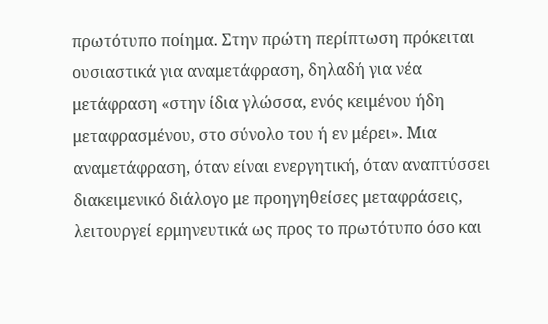πρωτότυπο ποίημα. Στην πρώτη περίπτωση πρόκειται ουσιαστικά για αναμετάφραση, δηλαδή για νέα μετάφραση «στην ίδια γλώσσα, ενός κειμένου ήδη μεταφρασμένου, στο σύνολο του ή εν μέρει». Μια αναμετάφραση, όταν είναι ενεργητική, όταν αναπτύσσει διακειμενικό διάλογο με προηγηθείσες μεταφράσεις, λειτουργεί ερμηνευτικά ως προς το πρωτότυπο όσο και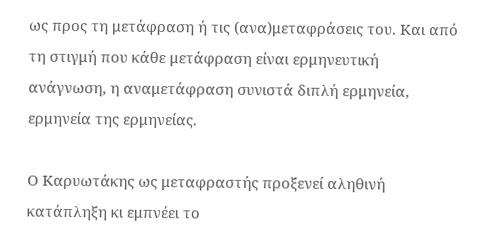ως προς τη μετάφραση ή τις (ανα)μεταφράσεις του. Και από τη στιγμή που κάθε μετάφραση είναι ερμηνευτική ανάγνωση, η αναμετάφραση συνιστά διπλή ερμηνεία, ερμηνεία της ερμηνείας.

Ο Καρυωτάκης ως μεταφραστής προξενεί αληθινή κατάπληξη κι εμπνέει το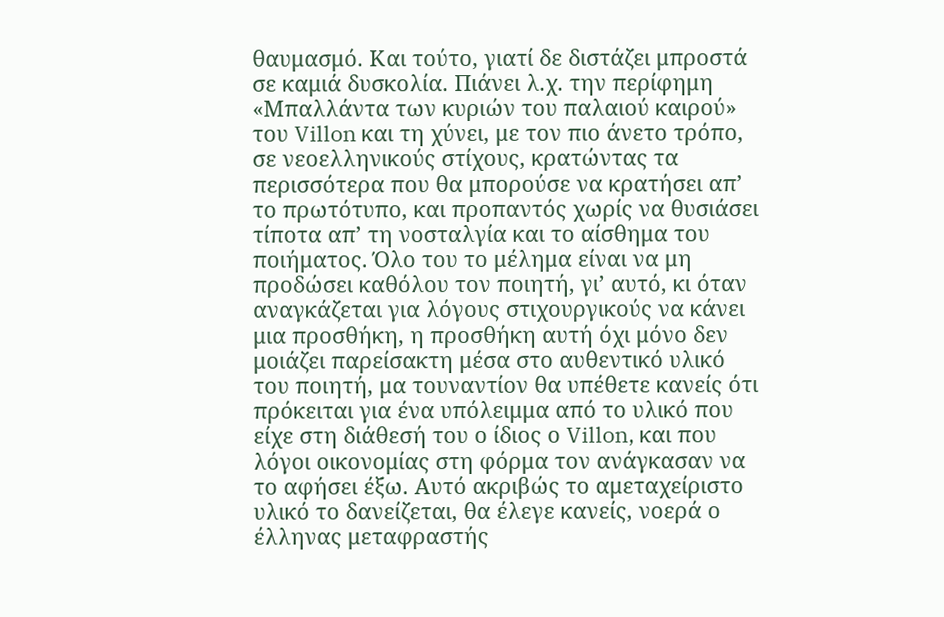θαυμασμό. Και τούτο, γιατί δε διστάζει μπροστά σε καμιά δυσκολία. Πιάνει λ.χ. την περίφημη «Μπαλλάντα των κυριών του παλαιού καιρού» του Villon και τη χύνει, με τον πιο άνετο τρόπο, σε νεοελληνικούς στίχους, κρατώντας τα περισσότερα που θα μπορούσε να κρατήσει απ’ το πρωτότυπο, και προπαντός χωρίς να θυσιάσει τίποτα απ’ τη νοσταλγία και το αίσθημα του ποιήματος. Όλο του το μέλημα είναι να μη προδώσει καθόλου τον ποιητή, γι’ αυτό, κι όταν αναγκάζεται για λόγους στιχουργικούς να κάνει μια προσθήκη, η προσθήκη αυτή όχι μόνο δεν μοιάζει παρείσακτη μέσα στο αυθεντικό υλικό του ποιητή, μα τουναντίον θα υπέθετε κανείς ότι πρόκειται για ένα υπόλειμμα από το υλικό που είχε στη διάθεσή του ο ίδιος ο Villon, και που λόγοι οικονομίας στη φόρμα τον ανάγκασαν να το αφήσει έξω. Αυτό ακριβώς το αμεταχείριστο υλικό το δανείζεται, θα έλεγε κανείς, νοερά ο έλληνας μεταφραστής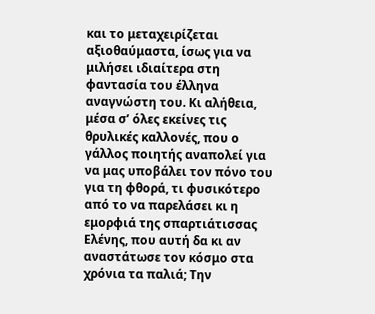και το μεταχειρίζεται αξιοθαύμαστα, ίσως για να μιλήσει ιδιαίτερα στη φαντασία του έλληνα αναγνώστη του. Κι αλήθεια, μέσα σ’ όλες εκείνες τις θρυλικές καλλονές, που ο γάλλος ποιητής αναπολεί για να μας υποβάλει τον πόνο του για τη φθορά, τι φυσικότερο από το να παρελάσει κι η εμορφιά της σπαρτιάτισσας Ελένης, που αυτή δα κι αν αναστάτωσε τον κόσμο στα χρόνια τα παλιά; Την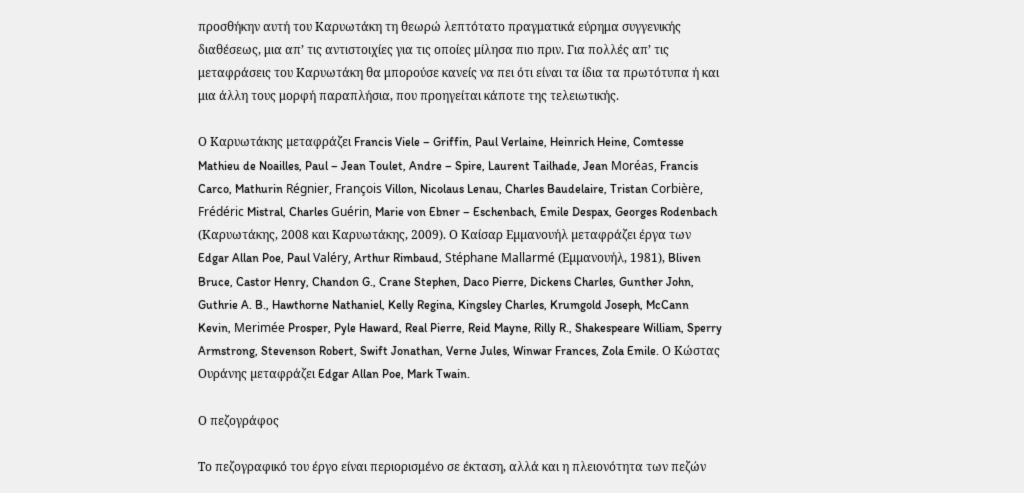προσθήκην αυτή του Καρυωτάκη τη θεωρώ λεπτότατο πραγματικά εύρημα συγγενικής διαθέσεως, μια απ’ τις αντιστοιχίες για τις οποίες μίλησα πιο πριν. Για πολλές απ’ τις μεταφράσεις του Καρυωτάκη θα μπορούσε κανείς να πει ότι είναι τα ίδια τα πρωτότυπα ή και μια άλλη τους μορφή παραπλήσια, που προηγείται κάποτε της τελειωτικής.

Ο Καρυωτάκης µεταφράζει Francis Viele – Griffin, Paul Verlaine, Heinrich Heine, Comtesse Mathieu de Noailles, Paul – Jean Toulet, Andre – Spire, Laurent Tailhade, Jean Moréas, Francis Carco, Mathurin Régnier, François Villon, Nicolaus Lenau, Charles Baudelaire, Tristan Corbière, Frédéric Mistral, Charles Guérin, Marie von Ebner – Eschenbach, Emile Despax, Georges Rodenbach (Καρυωτάκης, 2008 και Καρυωτάκης, 2009). Ο Καίσαρ Εµµανουήλ µεταφράζει έργα των Edgar Allan Poe, Paul Valéry, Arthur Rimbaud, Stéphane Mallarmé (Εµµανουήλ, 1981), Bliven Bruce, Castor Henry, Chandon G., Crane Stephen, Daco Pierre, Dickens Charles, Gunther John, Guthrie A. B., Hawthorne Nathaniel, Kelly Regina, Kingsley Charles, Krumgold Joseph, McCann Kevin, Merimée Prosper, Pyle Haward, Real Pierre, Reid Mayne, Rilly R., Shakespeare William, Sperry Armstrong, Stevenson Robert, Swift Jonathan, Verne Jules, Winwar Frances, Zola Emile. Ο Κώστας Ουράνης µεταφράζει Edgar Allan Poe, Mark Twain.

Ο πεζογράφος

Το πεζογραφικό του έργο είναι περιορισμένο σε έκταση, αλλά και η πλειονότητα των πεζών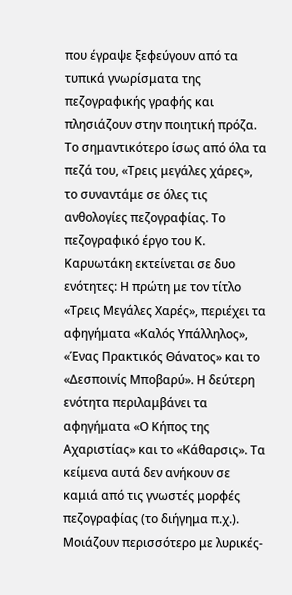που έγραψε ξεφεύγουν από τα τυπικά γνωρίσματα της πεζογραφικής γραφής και πλησιάζουν στην ποιητική πρόζα. Το σημαντικότερο ίσως από όλα τα πεζά του, «Τρεις μεγάλες χάρες», το συναντάμε σε όλες τις ανθολογίες πεζογραφίας. Το πεζογραφικό έργο του Κ. Καρυωτάκη εκτείνεται σε δυο ενότητες: Η πρώτη με τον τίτλο «Τρεις Μεγάλες Χαρές», περιέχει τα αφηγήματα «Καλός Υπάλληλος», «Ένας Πρακτικός Θάνατος» και το «Δεσποινίς Μποβαρύ». Η δεύτερη ενότητα περιλαμβάνει τα αφηγήματα «Ο Κήπος της Αχαριστίας» και το «Κάθαρσις». Τα κείμενα αυτά δεν ανήκουν σε καμιά από τις γνωστές μορφές πεζογραφίας (το διήγημα π.χ.). Μοιάζουν περισσότερο με λυρικές-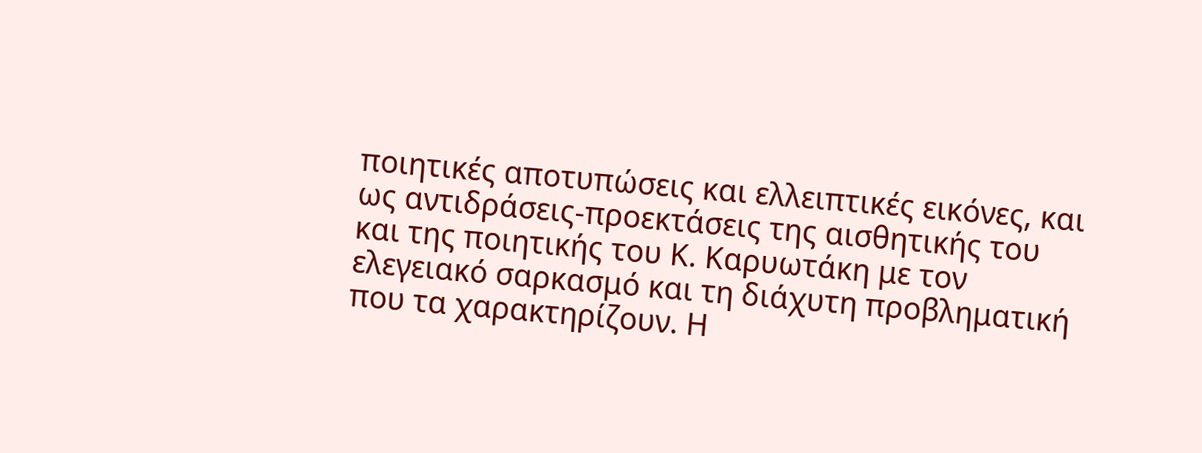ποιητικές αποτυπώσεις και ελλειπτικές εικόνες, και ως αντιδράσεις-προεκτάσεις της αισθητικής του και της ποιητικής του Κ. Καρυωτάκη με τον ελεγειακό σαρκασμό και τη διάχυτη προβληματική που τα χαρακτηρίζουν. Η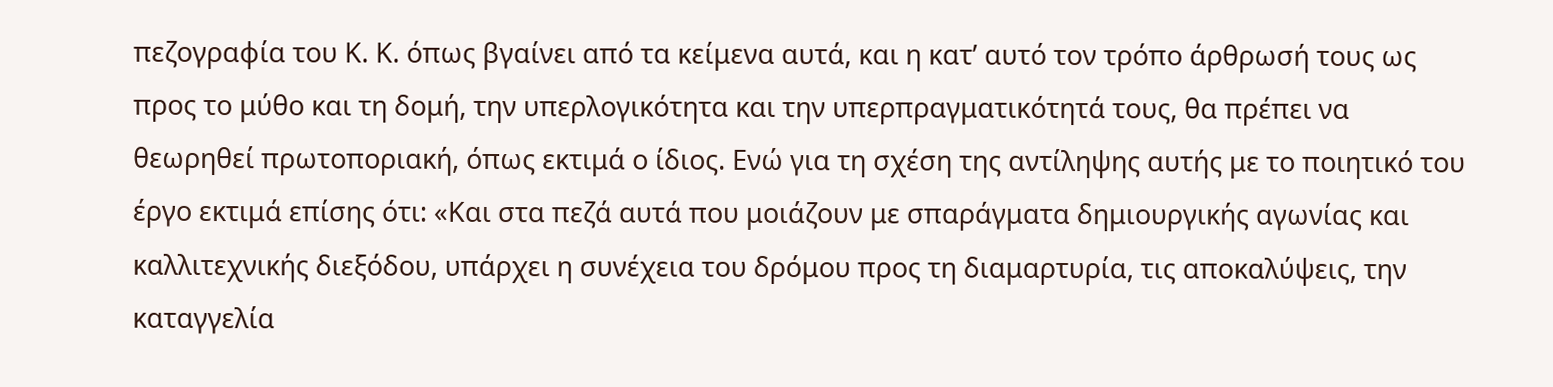πεζογραφία του Κ. Κ. όπως βγαίνει από τα κείμενα αυτά, και η κατ’ αυτό τον τρόπο άρθρωσή τους ως προς το μύθο και τη δομή, την υπερλογικότητα και την υπερπραγματικότητά τους, θα πρέπει να θεωρηθεί πρωτοποριακή, όπως εκτιμά ο ίδιος. Ενώ για τη σχέση της αντίληψης αυτής με το ποιητικό του έργο εκτιμά επίσης ότι: «Και στα πεζά αυτά που μοιάζουν με σπαράγματα δημιουργικής αγωνίας και καλλιτεχνικής διεξόδου, υπάρχει η συνέχεια του δρόμου προς τη διαμαρτυρία, τις αποκαλύψεις, την καταγγελία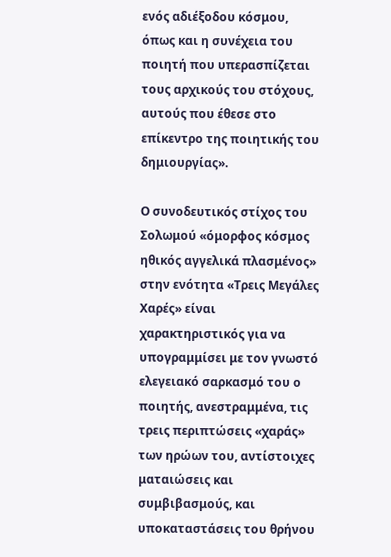ενός αδιέξοδου κόσμου, όπως και η συνέχεια του ποιητή που υπερασπίζεται τους αρχικούς του στόχους, αυτούς που έθεσε στο επίκεντρο της ποιητικής του δημιουργίας».

Ο συνοδευτικός στίχος του Σολωμού «όμορφος κόσμος ηθικός αγγελικά πλασμένος» στην ενότητα «Τρεις Μεγάλες Χαρές» είναι χαρακτηριστικός για να υπογραμμίσει με τον γνωστό ελεγειακό σαρκασμό του ο ποιητής, ανεστραμμένα, τις τρεις περιπτώσεις «χαράς» των ηρώων του, αντίστοιχες ματαιώσεις και συμβιβασμούς, και υποκαταστάσεις του θρήνου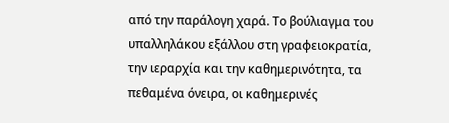από την παράλογη χαρά. Το βούλιαγμα του υπαλληλάκου εξάλλου στη γραφειοκρατία, την ιεραρχία και την καθημερινότητα, τα πεθαμένα όνειρα, οι καθημερινές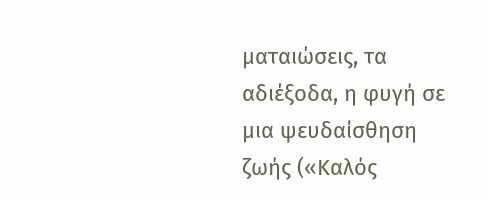ματαιώσεις, τα αδιέξοδα, η φυγή σε μια ψευδαίσθηση ζωής («Καλός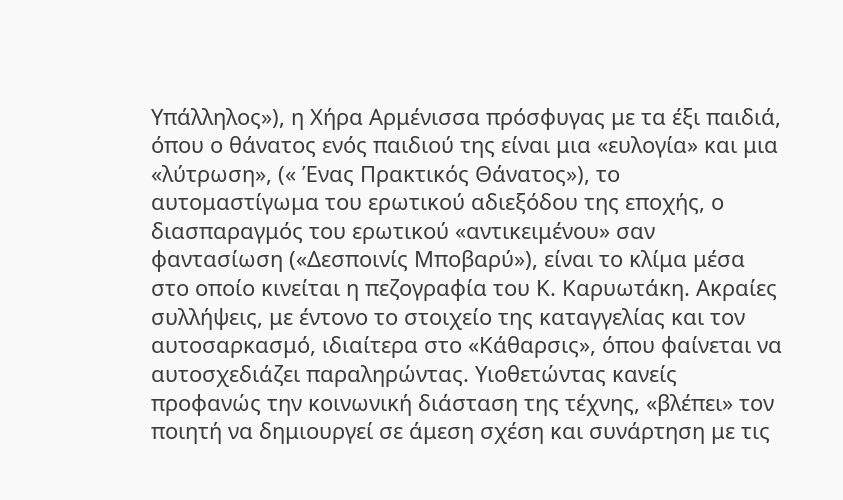Υπάλληλος»), η Χήρα Αρμένισσα πρόσφυγας με τα έξι παιδιά, όπου ο θάνατος ενός παιδιού της είναι μια «ευλογία» και μια «λύτρωση», (« Ένας Πρακτικός Θάνατος»), το αυτομαστίγωμα του ερωτικού αδιεξόδου της εποχής, ο διασπαραγμός του ερωτικού «αντικειμένου» σαν φαντασίωση («Δεσποινίς Μποβαρύ»), είναι το κλίμα μέσα στο οποίο κινείται η πεζογραφία του Κ. Καρυωτάκη. Ακραίες συλλήψεις, με έντονο το στοιχείο της καταγγελίας και τον αυτοσαρκασμό, ιδιαίτερα στο «Κάθαρσις», όπου φαίνεται να αυτοσχεδιάζει παραληρώντας. Υιοθετώντας κανείς προφανώς την κοινωνική διάσταση της τέχνης, «βλέπει» τον ποιητή να δημιουργεί σε άμεση σχέση και συνάρτηση με τις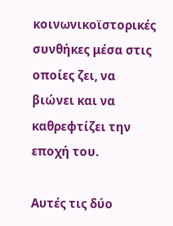κοινωνικοϊστορικές συνθήκες μέσα στις οποίες ζει, να βιώνει και να καθρεφτίζει την εποχή του.

Αυτές τις δύο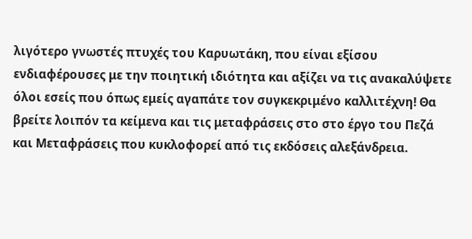λιγότερο γνωστές πτυχές του Καρυωτάκη, που είναι εξίσου ενδιαφέρουσες με την ποιητική ιδιότητα και αξίζει να τις ανακαλύψετε όλοι εσείς που όπως εμείς αγαπάτε τον συγκεκριμένο καλλιτέχνη! Θα βρείτε λοιπόν τα κείμενα και τις μεταφράσεις στο στο έργο του Πεζά και Μεταφράσεις που κυκλοφορεί από τις εκδόσεις αλεξάνδρεια.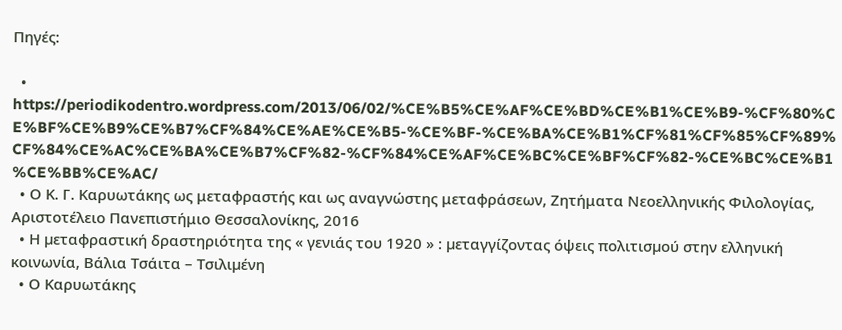Πηγές:

  • https://periodikodentro.wordpress.com/2013/06/02/%CE%B5%CE%AF%CE%BD%CE%B1%CE%B9-%CF%80%CE%BF%CE%B9%CE%B7%CF%84%CE%AE%CE%B5-%CE%BF-%CE%BA%CE%B1%CF%81%CF%85%CF%89%CF%84%CE%AC%CE%BA%CE%B7%CF%82-%CF%84%CE%AF%CE%BC%CE%BF%CF%82-%CE%BC%CE%B1%CE%BB%CE%AC/
  • Ο Κ. Γ. Καρυωτάκης ως μεταφραστής και ως αναγνώστης μεταφράσεων, Ζητήματα Νεοελληνικής Φιλολογίας, Αριστοτέλειο Πανεπιστήμιο Θεσσαλονίκης, 2016
  • Η µεταφραστική δραστηριότητα της « γενιάς του 1920 » : µεταγγίζοντας όψεις πολιτισµού στην ελληνική κοινωνία, Βάλια Τσάιτα – Τσιλιµένη
  • Ο Καρυωτάκης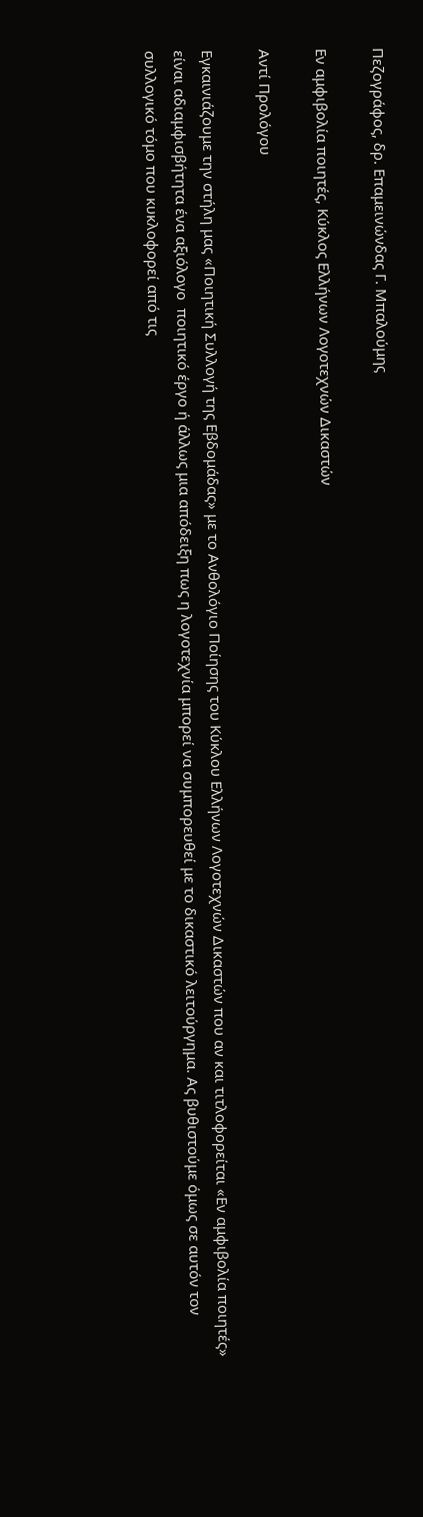Πεζογράφος, δρ. Επαμεινώνδας Γ. Μπαλούμης

Εν αμφιβολία ποιητές, Κύκλος Ελλήνων Λογοτεχνών Δικαστών

Αντί Προλόγου

Εγκαινιάζουμε την στήλη μας «Ποιητική Συλλογή της Εβδομάδας» με το Ανθολόγιο Ποίησης του Κύκλου Ελλήνων Λογοτεχνών Δικαστών που αν και τιτλοφορείται «Εν αμφιβολία ποιητές» είναι αδιαμφισβήτητα ένα αξιόλογο  ποιητικό έργο ή άλλως μια απόδειξη πως η λογοτεχνία μπορεί να συμπορευθεί με το δικαστικό λειτούργημα. Ας βυθιστούμε όμως σε αυτόν τον συλλογικό τόμο που κυκλοφορεί από τις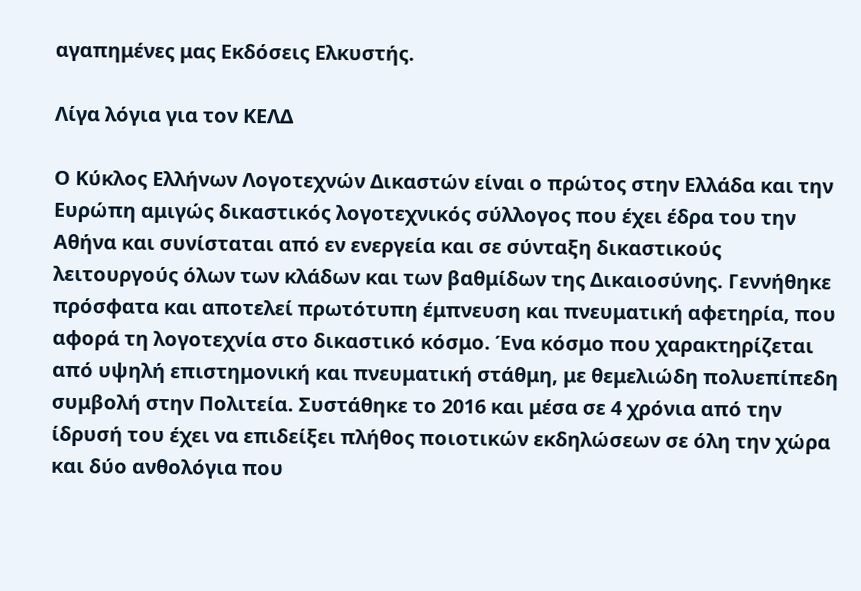αγαπημένες μας Εκδόσεις Ελκυστής.

Λίγα λόγια για τον ΚΕΛΔ

Ο Κύκλος Ελλήνων Λογοτεχνών Δικαστών είναι ο πρώτος στην Ελλάδα και την Ευρώπη αμιγώς δικαστικός λογοτεχνικός σύλλογος που έχει έδρα του την Αθήνα και συνίσταται από εν ενεργεία και σε σύνταξη δικαστικούς λειτουργούς όλων των κλάδων και των βαθμίδων της Δικαιοσύνης. Γεννήθηκε πρόσφατα και αποτελεί πρωτότυπη έμπνευση και πνευματική αφετηρία, που αφορά τη λογοτεχνία στο δικαστικό κόσμο. Ένα κόσμο που χαρακτηρίζεται από υψηλή επιστημονική και πνευματική στάθμη, με θεμελιώδη πολυεπίπεδη συμβολή στην Πολιτεία. Συστάθηκε το 2016 και μέσα σε 4 χρόνια από την ίδρυσή του έχει να επιδείξει πλήθος ποιοτικών εκδηλώσεων σε όλη την χώρα και δύο ανθολόγια που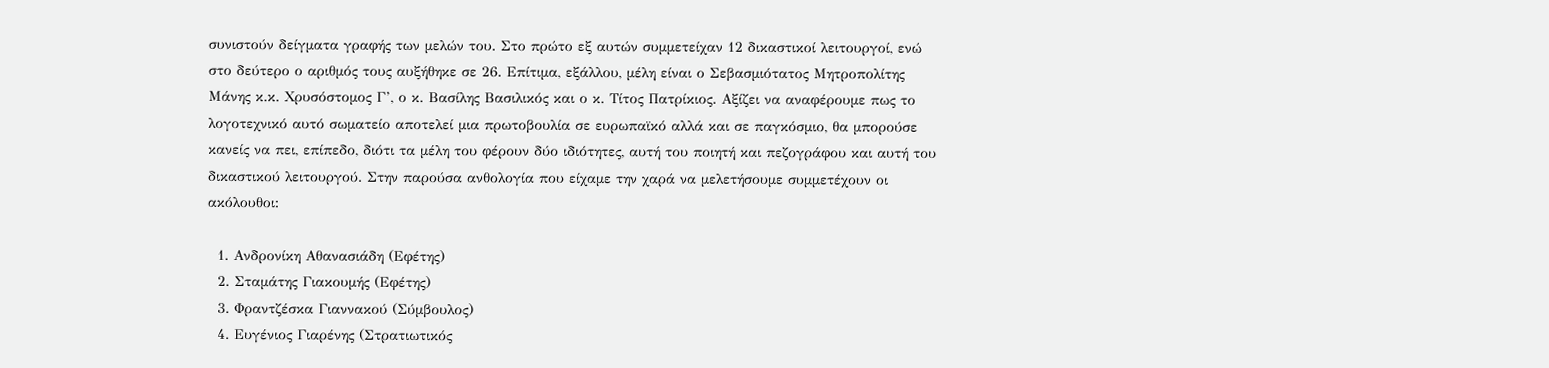συνιστούν δείγματα γραφής των μελών του. Στο πρώτο εξ αυτών συμμετείχαν 12 δικαστικοί λειτουργοί, ενώ στο δεύτερο ο αριθμός τους αυξήθηκε σε 26. Επίτιμα, εξάλλου, μέλη είναι ο Σεβασμιότατος Μητροπολίτης Μάνης κ.κ. Χρυσόστομος Γ’, ο κ. Βασίλης Βασιλικός και ο κ. Τίτος Πατρίκιος. Αξίζει να αναφέρουμε πως το λογοτεχνικό αυτό σωματείο αποτελεί μια πρωτοβουλία σε ευρωπαϊκό αλλά και σε παγκόσμιο, θα μπορούσε κανείς να πει, επίπεδο, διότι τα μέλη του φέρουν δύο ιδιότητες, αυτή του ποιητή και πεζογράφου και αυτή του δικαστικού λειτουργού. Στην παρούσα ανθολογία που είχαμε την χαρά να μελετήσουμε συμμετέχουν οι ακόλουθοι:

  1. Ανδρονίκη Αθανασιάδη (Εφέτης)
  2. Σταμάτης Γιακουμής (Εφέτης)
  3. Φραντζέσκα Γιαννακού (Σύμβουλος)
  4. Ευγένιος Γιαρένης (Στρατιωτικός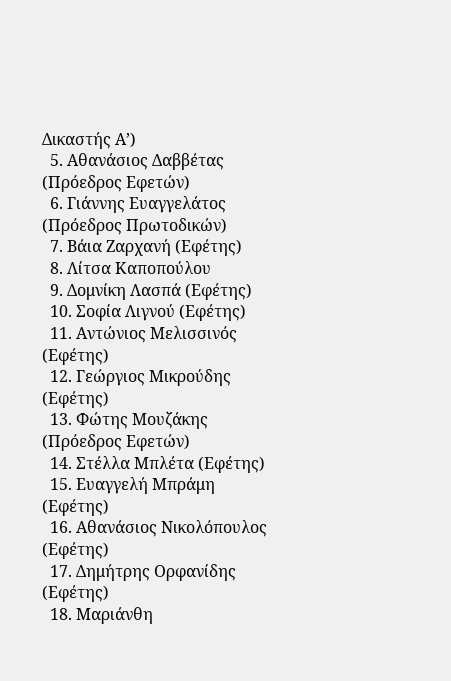Δικαστής Α’)
  5. Αθανάσιος Δαββέτας (Πρόεδρος Εφετών)
  6. Γιάννης Ευαγγελάτος (Πρόεδρος Πρωτοδικών)
  7. Βάια Ζαρχανή (Εφέτης)
  8. Λίτσα Καποπούλου
  9. Δομνίκη Λασπά (Εφέτης)
  10. Σοφία Λιγνού (Εφέτης)
  11. Αντώνιος Μελισσινός (Εφέτης)
  12. Γεώργιος Μικρούδης (Εφέτης)
  13. Φώτης Μουζάκης (Πρόεδρος Εφετών)
  14. Στέλλα Μπλέτα (Εφέτης)
  15. Ευαγγελή Μπράμη (Εφέτης)
  16. Αθανάσιος Νικολόπουλος (Εφέτης)
  17. Δημήτρης Ορφανίδης (Εφέτης)
  18. Μαριάνθη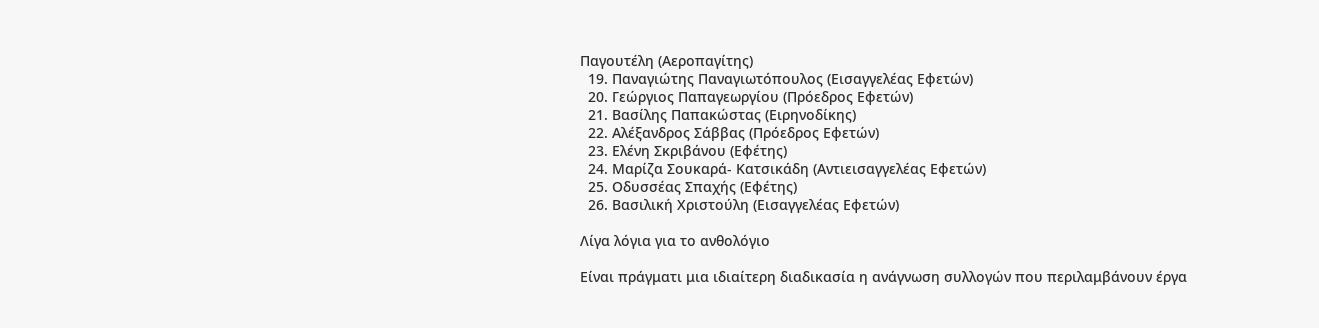Παγουτέλη (Αεροπαγίτης)
  19. Παναγιώτης Παναγιωτόπουλος (Εισαγγελέας Εφετών)
  20. Γεώργιος Παπαγεωργίου (Πρόεδρος Εφετών)
  21. Βασίλης Παπακώστας (Ειρηνοδίκης)
  22. Αλέξανδρος Σάββας (Πρόεδρος Εφετών)
  23. Ελένη Σκριβάνου (Εφέτης)
  24. Μαρίζα Σουκαρά- Κατσικάδη (Αντιεισαγγελέας Εφετών)
  25. Οδυσσέας Σπαχής (Εφέτης)
  26. Βασιλική Χριστούλη (Εισαγγελέας Εφετών)

Λίγα λόγια για το ανθολόγιο

Είναι πράγματι μια ιδιαίτερη διαδικασία η ανάγνωση συλλογών που περιλαμβάνουν έργα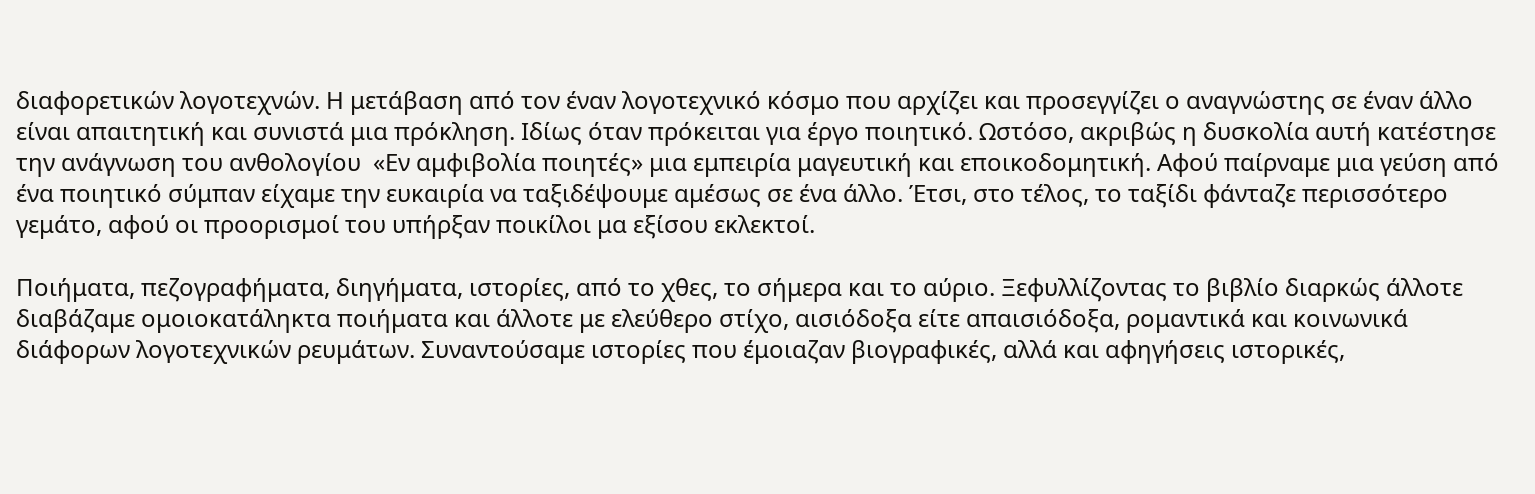διαφορετικών λογοτεχνών. Η μετάβαση από τον έναν λογοτεχνικό κόσμο που αρχίζει και προσεγγίζει ο αναγνώστης σε έναν άλλο είναι απαιτητική και συνιστά μια πρόκληση. Ιδίως όταν πρόκειται για έργο ποιητικό. Ωστόσο, ακριβώς η δυσκολία αυτή κατέστησε την ανάγνωση του ανθολογίου  «Εν αμφιβολία ποιητές» μια εμπειρία μαγευτική και εποικοδομητική. Αφού παίρναμε μια γεύση από ένα ποιητικό σύμπαν είχαμε την ευκαιρία να ταξιδέψουμε αμέσως σε ένα άλλο. Έτσι, στο τέλος, το ταξίδι φάνταζε περισσότερο γεμάτο, αφού οι προορισμοί του υπήρξαν ποικίλοι μα εξίσου εκλεκτοί.

Ποιήματα, πεζογραφήματα, διηγήματα, ιστορίες, από το χθες, το σήμερα και το αύριο. Ξεφυλλίζοντας το βιβλίο διαρκώς άλλοτε διαβάζαμε ομοιοκατάληκτα ποιήματα και άλλοτε με ελεύθερο στίχο, αισιόδοξα είτε απαισιόδοξα, ρομαντικά και κοινωνικά διάφορων λογοτεχνικών ρευμάτων. Συναντούσαμε ιστορίες που έμοιαζαν βιογραφικές, αλλά και αφηγήσεις ιστορικές,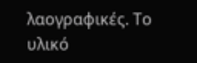λαογραφικές. Το υλικό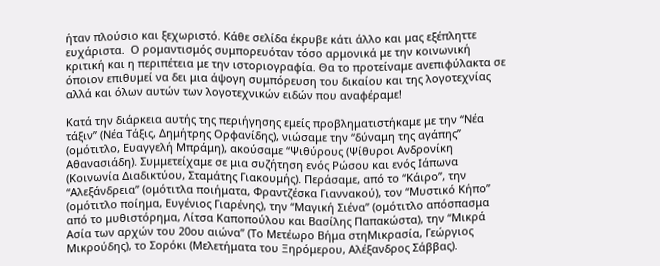ήταν πλούσιο και ξεχωριστό. Κάθε σελίδα έκρυβε κάτι άλλο και μας εξέπληττε ευχάριστα.  Ο ρομαντισμός συμπορευόταν τόσο αρμονικά με την κοινωνική κριτική και η περιπέτεια με την ιστοριογραφία. Θα το προτείναμε ανεπιφύλακτα σε όποιον επιθυμεί να δει μια άψογη συμπόρευση του δικαίου και της λογοτεχνίας αλλά και όλων αυτών των λογοτεχνικών ειδών που αναφέραμε!

Κατά την διάρκεια αυτής της περιήγησης εμείς προβληματιστήκαμε με την “Νέα τάξιν” (Νέα Τάξις, Δημήτρης Ορφανίδης), νιώσαμε την “δύναμη της αγάπης” (ομότιτλο, Ευαγγελή Μπράμη), ακούσαμε “Ψιθύρους (Ψίθυροι Ανδρονίκη Αθανασιάδη). Συμμετείχαμε σε μια συζήτηση ενός Ρώσου και ενός Ιάπωνα (Κοινωνία Διαδικτύου, Σταμάτης Γιακουμής). Περάσαμε, από το “Κάιρο”, την “Αλεξάνδρεια” (ομότιτλα ποιήματα, Φραντζέσκα Γιαννακού), τον “Μυστικό Κήπο” (ομότιτλο ποίημα, Ευγένιος Γιαρένης), την “Μαγική Σιένα” (ομότιτλο απόσπασμα από το μυθιστόρημα, Λίτσα Καποπούλου και Βασίλης Παπακώστα), την “Μικρά Ασία των αρχών του 20ου αιώνα” (Το Μετέωρο Βήμα στηΜικρασία, Γεώργιος Μικρούδης), το Σορόκι (Μελετήματα του Ξηρόμερου, Αλέξανδρος Σάββας).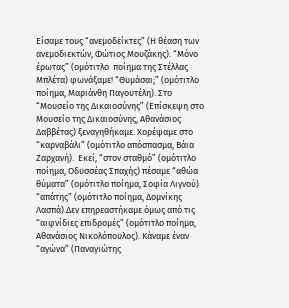Είσαμε τους “ανεμοδείκτες” (Η θέαση των ανεμοδιεκτών, Φώτιος Μουζάκης). “Μόνο έρωτας” (ομότιτλο  ποίημα της Στέλλας Μπλέτα) φωνάξαμε! “Θυμάσαι;” (ομότιτλο ποίημα, Μαριάνθη Παγουτέλη). Στο “Μουσείο της Δικαιοσύνης” (Επίσκεψη στο Μουσείο της Δικαιοσύνης, Αθανάσιος Δαββέτας) ξεναγηθήκαμε. Χορέψαμε στο “καρναβάλι” (ομότιτλο απόσπασμα, Βάια Ζαρχανή).  Εκεί, “στον σταθμό” (ομότιτλο ποίημα, Οδυσσέας Σπαχής) πέσαμε “αθώα θύματα” (ομότιτλο ποίημα, Σοφία Λιγνού) “απάτης” (ομότιτλο ποίημα, Δομνίκης Λασπά).Δεν επηρεαστήκαμε όμως από τις “αιφνίδιες επιδρομές” (ομότιτλο ποίημα, Αθανάσιος Νικολόπουλος). Κάναμε έναν “αγώνα” (Παναγιώτης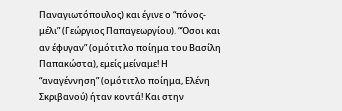Παναγιωτόπουλος) και έγινε ο “πόνος- μέλι” (Γεώργιος Παπαγεωργίου). “Όσοι και αν έφυγαν” (ομότιτλο ποίημα του Βασίλη Παπακώστα), εμείς μείναμε! Η “αναγέννηση” (ομότιτλο ποίημα, Ελένη Σκριβανού) ήταν κοντά! Και στην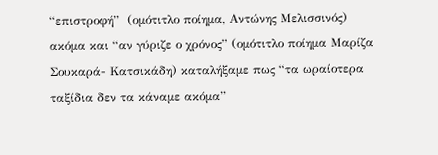“επιστροφή”  (ομότιτλο ποίημα, Αντώνης Μελισσινός) ακόμα και “αν γύριζε ο χρόνος” (ομότιτλο ποίημα Μαρίζα Σουκαρά- Κατσικάδη) καταλήξαμε πως “τα ωραίοτερα ταξίδια δεν τα κάναμε ακόμα”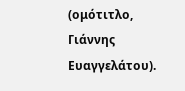(ομότιτλο, Γιάννης Ευαγγελάτου).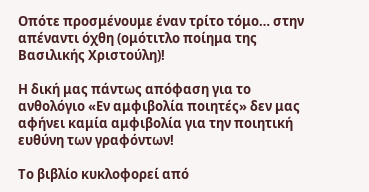Οπότε προσμένουμε έναν τρίτο τόμο… στην απέναντι όχθη (ομότιτλο ποίημα της Βασιλικής Χριστούλη)!

Η δική μας πάντως απόφαση για το ανθολόγιο «Εν αμφιβολία ποιητές» δεν μας αφήνει καμία αμφιβολία για την ποιητική ευθύνη των γραφόντων!

Το βιβλίο κυκλοφορεί από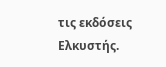τις εκδόσεις Ελκυστής.